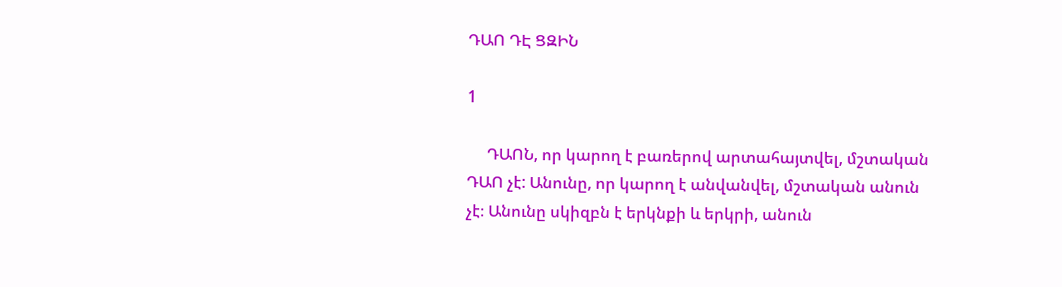ԴԱՈ ԴԷ ՑԶԻՆ

1

     ԴԱՈՆ, որ կարող է բառերով արտահայտվել, մշտական ԴԱՈ չէ: Անունը, որ կարող է անվանվել, մշտական անուն չէ։ Անունը սկիզբն է երկնքի և երկրի, անուն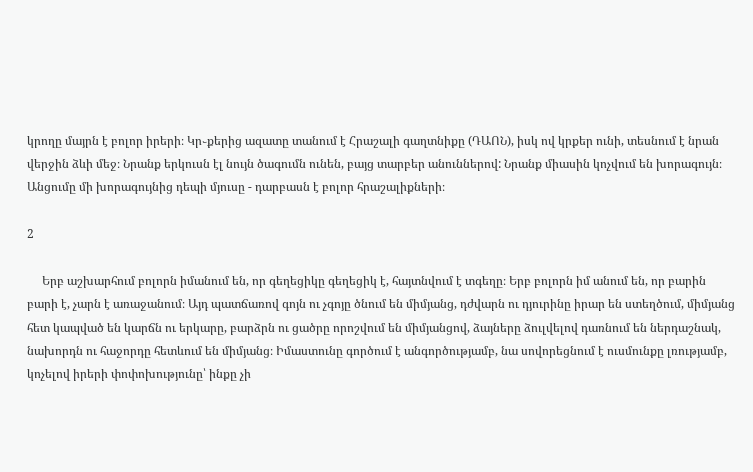կրողը մայրն է բոլոր իրերի։ Կր֊քերից ազատը տանում է Հրաշալի գաղտնիքը (ԴԱՈՆ), իսկ ով կրքեր ունի, տեսնում է նրան վերջին ձևի մեջ։ Նրանք երկուսն էլ նույն ծագումն ունեն, բայց տարբեր անուններով: Նրանք միասին կոչվում են խորագույն։ Անցումը մի խորագույնից դեպի մյուսը - դարբասն է բոլոր հրաշալիքների։

2

     Երբ աշխարհում բոլորն իմանում են, որ գեղեցիկը գեղեցիկ է, հայտնվում է տգեղը։ Երբ բոլորն իմ անում են, որ բարին բարի է, չարն է առաջանում։ Այդ պատճառով գոյն ու չգոյը ծնում են միմյանց, դժվարն ու դյուրինը իրար են ստեղծում, միմյանց հետ կապված են կարճն ու երկարը, բարձրն ու ցածրը որոշվում են միմյանցով, ձայները ձուլվելով դառնում են ներդաշնակ, նախորդն ու հաջորդը հետևում են միմյանց։ Իմաստունը գործում է անգործությամբ, նա սովորեցնում է ուսմունքը լռությամբ, կոչելով իրերի փոփոխությունը՝ ինքը չի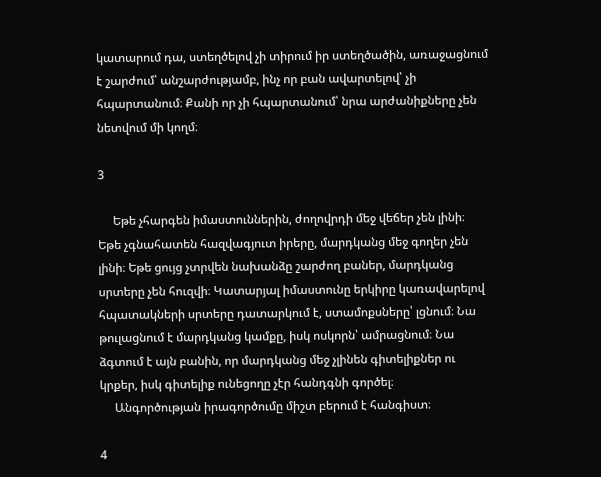կատարում դա, ստեղծելով չի տիրում իր ստեղծածին, առաջացնում է շարժում՝ անշարժությամբ, ինչ որ բան ավարտելով՝ չի հպարտանում։ Քանի որ չի հպարտանում՝ նրա արժանիքները չեն նետվում մի կողմ։

3

     Եթե չհարգեն իմաստուններին, ժողովրդի մեջ վեճեր չեն լինի։ Եթե չգնահատեն հազվագյուտ իրերը, մարդկանց մեջ գողեր չեն լինի։ Եթե ցույց չտրվեն նախանձը շարժող բաներ, մարդկանց սրտերը չեն հուզվի։ Կատարյալ իմաստունը երկիրը կառավարելով հպատակների սրտերը դատարկում է, ստամոքսները՝ լցնում։ Նա թուլացնում է մարդկանց կամքը, իսկ ոսկորն՝ ամրացնում։ Նա ձգտում է այն բանին, որ մարդկանց մեջ չլինեն գիտելիքներ ու կրքեր, իսկ գիտելիք ունեցողը չէր հանդգնի գործել։
     Անգործության իրագործումը միշտ բերում է հանգիստ։

4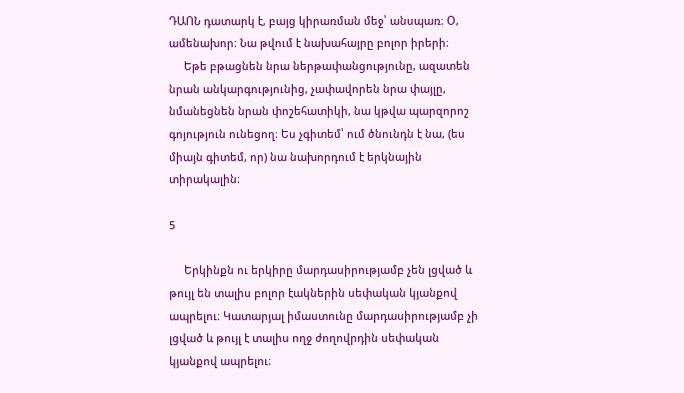ԴԱՈՆ դատարկ է, բայց կիրառման մեջ՝ անսպառ։ Օ, ամենախոր։ Նա թվում է նախահայրը բոլոր իրերի։
     Եթե բթացնեն նրա ներթափանցությունը, ազատեն նրան անկարգությունից, չափավորեն նրա փայլը, նմանեցնեն նրան փոշեհատիկի, նա կթվա պարզորոշ գոյություն ունեցող։ Ես չգիտեմ՝ ում ծնունդն է նա, (ես միայն գիտեմ, որ) նա նախորդում է երկնային տիրակալին։

5

     Երկինքն ու երկիրը մարդասիրությամբ չեն լցված և թույլ են տալիս բոլոր էակներին սեփական կյանքով ապրելու։ Կատարյալ իմաստունը մարդասիրությամբ չի լցված և թույլ է տալիս ողջ ժողովրդին սեփական կյանքով ապրելու։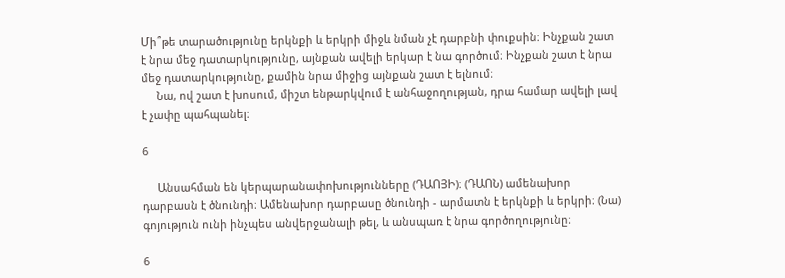Մի՞թե տարածությունը երկնքի և երկրի միջև նման չէ դարբնի փուքսին։ Ինչքան շատ է նրա մեջ դատարկությունը, այնքան ավելի երկար է նա գործում։ Ինչքան շատ է նրա մեջ դատարկությունը, քամին նրա միջից այնքան շատ է ելնում։
     Նա, ով շատ է խոսում, միշտ ենթարկվում է անհաջողության, դրա համար ավելի լավ է չափը պահպանել։

6

     Անսահման են կերպարանափոխությունները (ԴԱՈՅԻ)։ (ԴԱՈՆ) ամենախոր դարբասն է ծնունդի։ Ամենախոր դարբասը ծնունդի - արմատն է երկնքի և երկրի։ (Նա) գոյություն ունի ինչպես անվերջանալի թել, և անսպառ է նրա գործողությունը։

6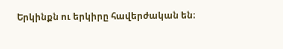Երկինքն ու երկիրը հավերժական են։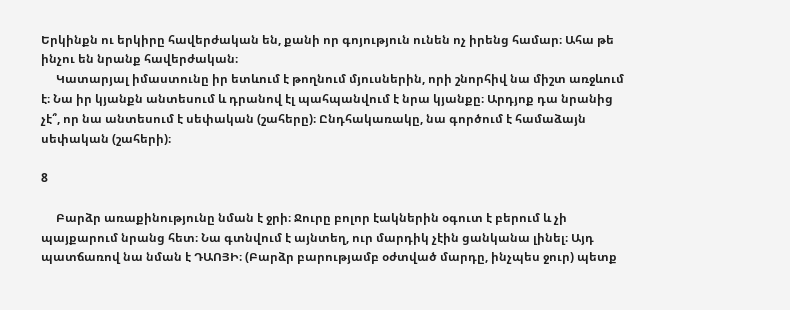Երկինքն ու երկիրը հավերժական են, քանի որ գոյություն ունեն ոչ իրենց համար։ Ահա թե ինչու են նրանք հավերժական։
     Կատարյալ իմաստունը իր ետևում է թողնում մյուսներին, որի շնորհիվ նա միշտ առջևում է։ Նա իր կյանքն անտեսում և դրանով էլ պահպանվում է նրա կյանքը։ Արդյոք դա նրանից չէ՞, որ նա անտեսում է սեփական (շահերը)։ Ընդհակառակը, նա գործում է համաձայն սեփական (շահերի)։

8

     Բարձր առաքինությունը նման է ջրի։ Ջուրը բոլոր էակներին օգուտ է բերում և չի պայքարում նրանց հետ։ Նա գտնվում է այնտեղ, ուր մարդիկ չէին ցանկանա լինել։ Այդ պատճառով նա նման է ԴԱՈՅԻ։ (Բարձր բարությամբ օժտված մարդը, ինչպես ջուր) պետք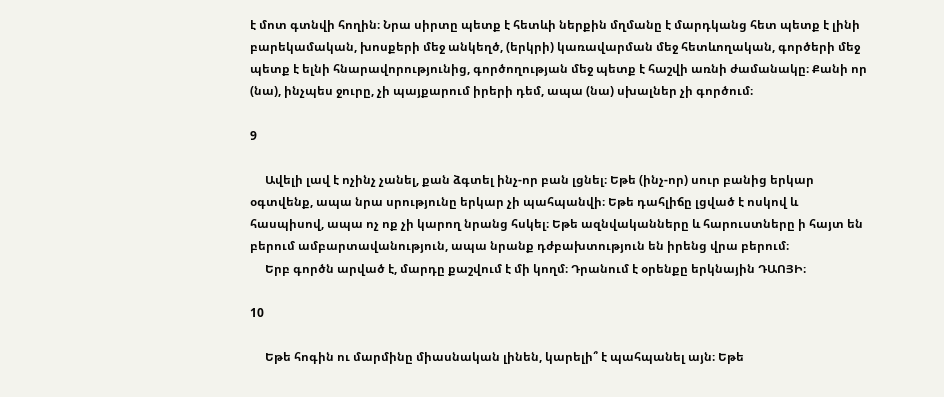է մոտ գտնվի հողին։ Նրա սիրտը պետք է հետևի ներքին մղմանը է մարդկանց հետ պետք է լինի բարեկամական, խոսքերի մեջ անկեղծ, (երկրի) կառավարման մեջ հետևողական, գործերի մեջ պետք է ելնի հնարավորությունից, գործողության մեջ պետք է հաշվի առնի ժամանակը։ Քանի որ (նա), ինչպես ջուրը, չի պայքարում իրերի դեմ, ապա (նա) սխալներ չի գործում։

9

     Ավելի լավ է ոչինչ չանել, քան ձգտել ինչ-որ բան լցնել։ Եթե (ինչ-որ) սուր բանից երկար օգտվենք, ապա նրա սրությունը երկար չի պահպանվի։ Եթե դահլիճը լցված է ոսկով և հասպիսով, ապա ոչ ոք չի կարող նրանց հսկել։ Եթե ազնվականները և հարուստները ի հայտ են բերում ամբարտավանություն, ապա նրանք դժբախտություն են իրենց վրա բերում։
     Երբ գործն արված է, մարդը քաշվում է մի կողմ։ Դրանում է օրենքը երկնային ԴԱՈՅԻ։

10

     Եթե հոգին ու մարմինը միասնական լինեն, կարելի՞ է պահպանել այն։ Եթե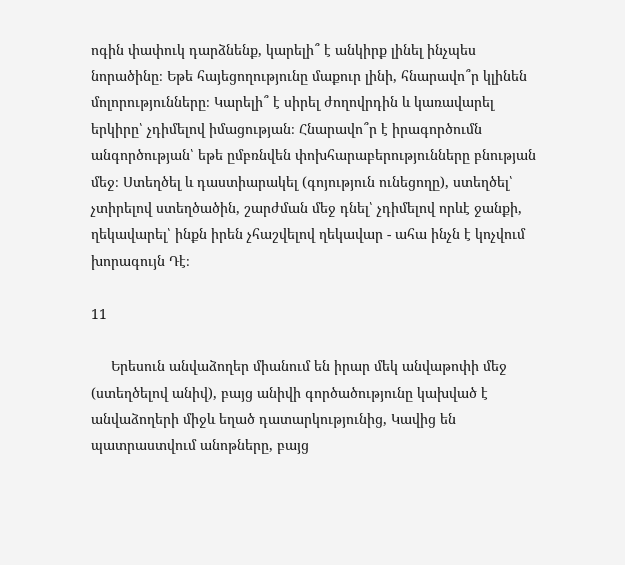ոգին փափուկ դարձնենք, կարելի՞ է անկիրք լինել ինչպես նորածինը։ Եթե հայեցողությունը մաքուր լինի, հնարավո՞ր կլինեն մոլորությունները։ Կարելի՞ է սիրել ժողովրդին և կառավարել երկիրը՝ չդիմելով իմացության։ Հնարավո՞ր է իրագործումն անգործության՝ եթե ըմբռնվեն փոխհարաբերությունները բնության մեջ։ Ստեղծել և դաստիարակել (գոյություն ունեցողը), ստեղծել՝ չտիրելով ստեղծածին, շարժման մեջ դնել՝ չդիմելով որևէ ջանքի, ղեկավարել՝ ինքն իրեն չհաշվելով ղեկավար - ահա ինչն է կոչվում խորագույն Դէ։

11

     Երեսուն անվաձողեր միանում են իրար մեկ անվաթոփի մեջ (ստեղծելով անիվ), բայց անիվի գործածությունը կախված է անվաձողերի միջև եղած դատարկությունից, Կավից են պատրաստվում անոթները, բայց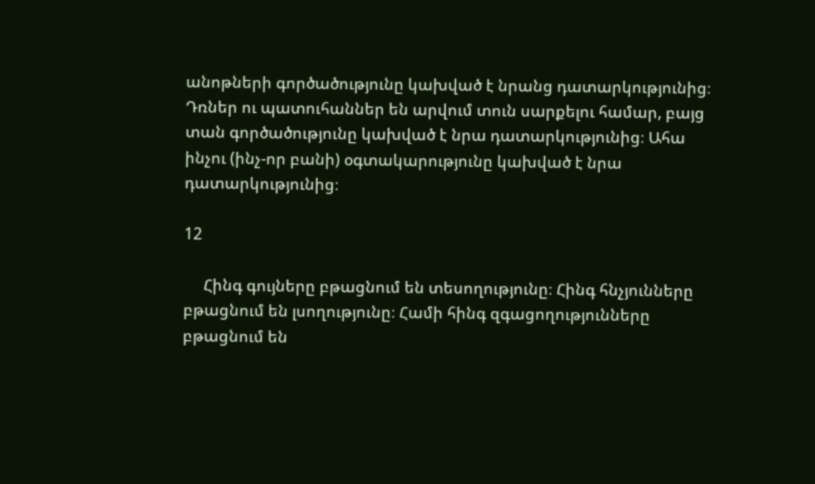անոթների գործածությունը կախված է նրանց դատարկությունից։ Դռներ ու պատուհաններ են արվում տուն սարքելու համար, բայց տան գործածությունը կախված է նրա դատարկությունից։ Ահա ինչու (ինչ-որ բանի) օգտակարությունը կախված է նրա դատարկությունից։

12

     Հինգ գույները բթացնում են տեսողությունը։ Հինգ հնչյունները բթացնում են լսողությունը։ Համի հինգ զգացողությունները բթացնում են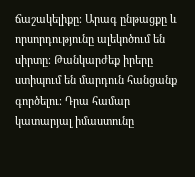ճաշակելիքը։ Արագ ընթացքը և որսորդությունը ալեկոծում են սիրտը։ Թանկարժեք իրերը ստիպում են մարդուն հանցանք գործելու։ Դրա համար կատարյալ իմաստունը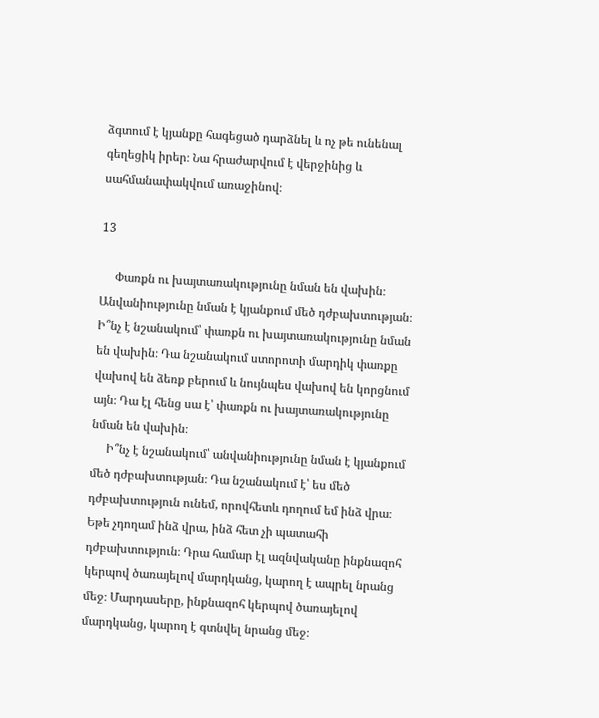ձգտում է կյանքը հագեցած դարձնել և ոչ թե ունենալ գեղեցիկ իրեր։ Նա հրաժարվում է վերջինից և սահմանափակվում առաջինով։

13

     Փառքն ու խայտառակությունը նման են վախին։ Անվանիությունը նման է կյանքում մեծ դժբախտության։ Ի՞նչ է նշանակում՝ փառքն ու խայտառակությունը նման են վախին։ Դա նշանակում ստորոտի մարդիկ փառքը վախով են ձեռք բերում և նույնպես վախով են կորցնում այն։ Դա էլ հենց սա է՝ փառքն ու խայտառակությունը նման են վախին։
     Ի՞նչ է նշանակում՝ անվանիությունը նման է կյանքում մեծ դժբախտության։ Դա նշանակում է՝ ես մեծ դժբախտություն ունեմ, որովհետև դողում եմ ինձ վրա։ Եթե չդողամ ինձ վրա, ինձ հետ չի պատահի դժբախտություն։ Դրա համար էլ ազնվականը ինքնազոհ կերպով ծառայելով մարդկանց, կարող է ապրել նրանց մեջ։ Մարդասերը, ինքնազոհ կերպով ծառայելով մարդկանց, կարող է գտնվել նրանց մեջ։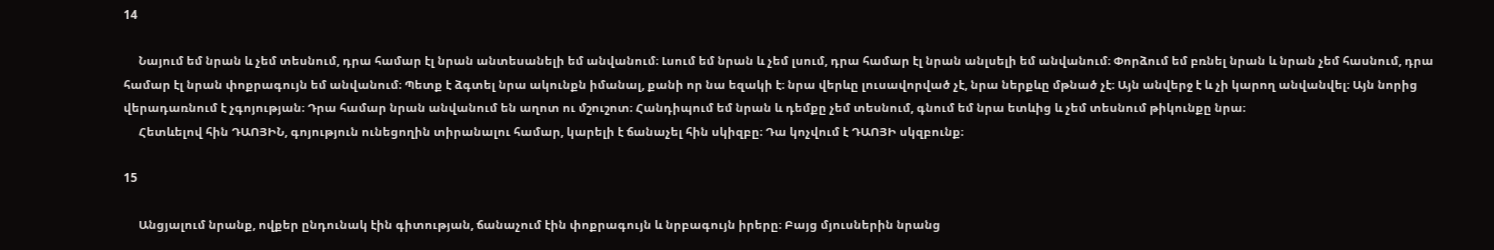14

     Նայում եմ նրան և չեմ տեսնում, դրա համար էլ նրան անտեսանելի եմ անվանում։ Լսում եմ նրան և չեմ լսում, դրա համար էլ նրան անլսելի եմ անվանում։ Փորձում եմ բռնել նրան և նրան չեմ հասնում, դրա համար էլ նրան փոքրագույն եմ անվանում։ Պետք է ձգտել նրա ակունքն իմանալ, քանի որ նա եզակի է։ նրա վերևը լուսավորված չէ, նրա ներքևը մթնած չէ։ Այն անվերջ է և չի կարող անվանվել։ Այն նորից վերադառնում է չգոյության։ Դրա համար նրան անվանում են աղոտ ու մշուշոտ։ Հանդիպում եմ նրան և դեմքը չեմ տեսնում, գնում եմ նրա ետևից և չեմ տեսնում թիկունքը նրա։
     Հետևելով հին ԴԱՈՅԻՆ, գոյություն ունեցողին տիրանալու համար, կարելի է ճանաչել հին սկիզբը։ Դա կոչվում է ԴԱՈՅԻ սկզբունք։

15

     Անցյալում նրանք, ովքեր ընդունակ էին գիտության, ճանաչում էին փոքրագույն և նրբագույն իրերը։ Բայց մյուսներին նրանց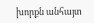խորքն անհայտ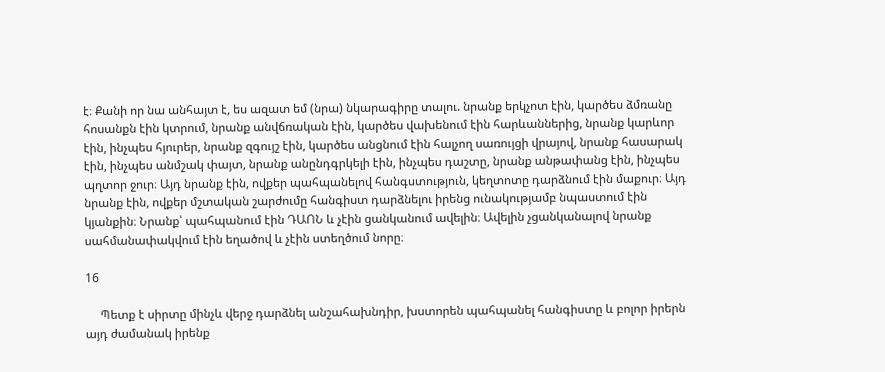է։ Քանի որ նա անհայտ է, ես ազատ եմ (նրա) նկարագիրը տալու. նրանք երկչոտ էին, կարծես ձմռանը հոսանքն էին կտրում, նրանք անվճռական էին, կարծես վախենում էին հարևաններից, նրանք կարևոր էին, ինչպես հյուրեր, նրանք զգույշ էին, կարծես անցնում էին հալչող սառույցի վրայով, նրանք հասարակ էին, ինչպես անմշակ փայտ, նրանք անընդգրկելի էին, ինչպես դաշտը, նրանք անթափանց էին, ինչպես պղտոր ջուր։ Այդ նրանք էին, ովքեր պահպանելով հանգստություն, կեղտոտը դարձնում էին մաքուր։ Այդ նրանք էին, ովքեր մշտական շարժումը հանգիստ դարձնելու իրենց ունակությամբ նպաստում էին կյանքին։ Նրանք՝ պահպանում էին ԴԱՈՆ և չէին ցանկանում ավելին։ Ավելին չցանկանալով նրանք սահմանափակվում էին եղածով և չէին ստեղծում նորը։

16

     Պետք է սիրտը մինչև վերջ դարձնել անշահախնդիր, խստորեն պահպանել հանգիստը և բոլոր իրերն այդ ժամանակ իրենք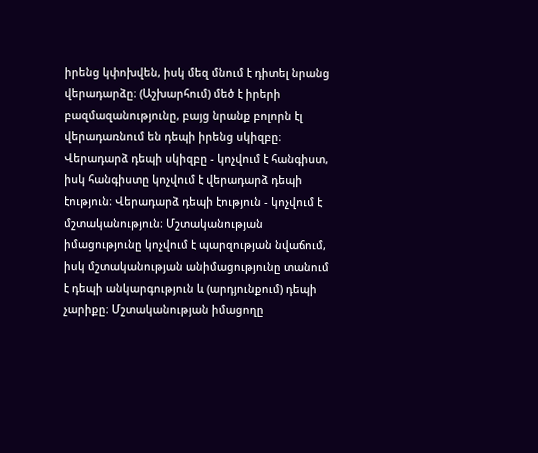իրենց կփոխվեն, իսկ մեզ մնում է դիտել նրանց վերադարձը։ (Աշխարհում) մեծ է իրերի բազմազանությունը, բայց նրանք բոլորն էլ վերադառնում են դեպի իրենց սկիզբը։ Վերադարձ դեպի սկիզբը - կոչվում է հանգիստ, իսկ հանգիստը կոչվում է վերադարձ դեպի էություն։ Վերադարձ դեպի էություն - կոչվում է մշտականություն։ Մշտականության իմացությունը կոչվում է պարզության նվաճում, իսկ մշտականության անիմացությունը տանում է դեպի անկարգություն և (արդյունքում) դեպի չարիքը։ Մշտականության իմացողը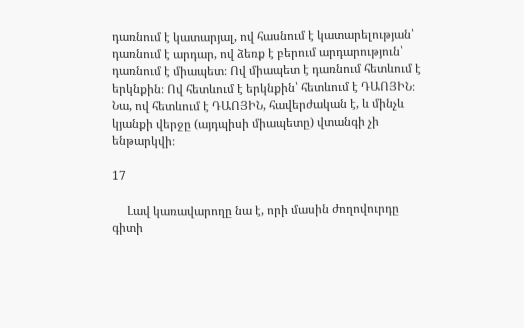դառնում է կատարյալ, ով հասնում է կատարելության՝ դառնում է արդար, ով ձեռք է բերում արդարություն՝ դառնում է միապետ։ Ով միապետ է դառնում հետևում է երկնքին։ Ով հետևում է երկնքին՝ հետևում է ԴԱՈՅԻՆ։ Նա, ով հետևում է ԴԱՈՅԻՆ, հավերժական է, և մինչև կյանքի վերջը (այդպիսի միապետը) վտանգի չի ենթարկվի։

17

     Լավ կառավարողը նա է, որի մասին ժողովուրդը գիտի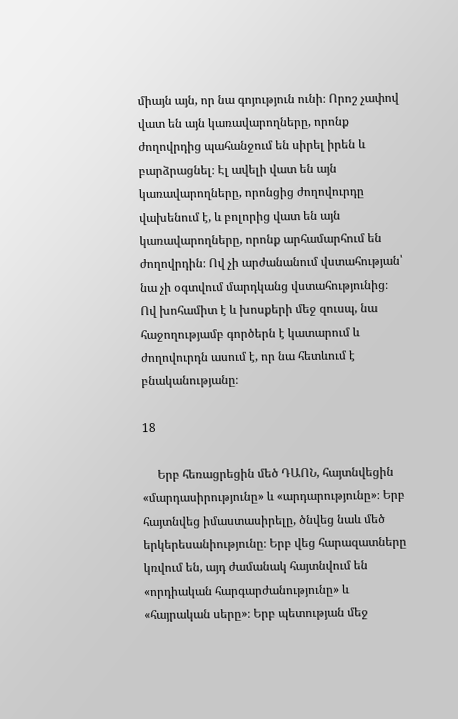միայն այն, որ նա գոյություն ունի։ Որոշ չափով վատ են այն կառավարողները, որոնք ժողովրդից պահանջում են սիրել իրեն և բարձրացնել։ Էլ ավելի վատ են այն կառավարողները, որոնցից ժողովուրդը վախենում է, և բոլորից վատ են այն կառավարողները, որոնք արհամարհում են ժողովրդին։ Ով չի արժանանում վստահության՝ նա չի օգտվում մարդկանց վստահությունից։ Ով խոհամիտ է և խոսքերի մեջ զուսպ, նա հաջողությամբ գործերն է կատարում և ժողովուրդն ասում է, որ նա հետևում է բնականությանը։

18

     Երբ հեռացրեցին մեծ ԴԱՈՆ, հայտնվեցին «մարդասիրությունը» և «արդարությունը»։ Երբ հայտնվեց իմաստասիրելը, ծնվեց նաև մեծ երկերեսանիությունը։ Երբ վեց հարազատները կռվում են, այդ ժամանակ հայտնվում են «որդիական հարգարժանությունը» և «հայրական սերը»։ Երբ պետության մեջ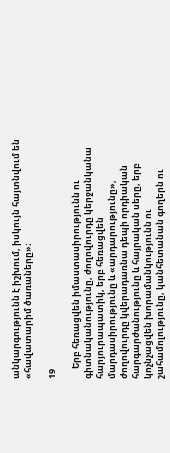անկարգությունն է իշխում, իսկույն հայտնվում են «հավատարիմ ծառաները»։

19

     Երբ հեռացվեն իմաստասիրությունն ու գիտնականությունը, ժողովուրդը կերջանկանա հարյուրապատիկ, երբ հեռացվեն մարդասիրությունը և «արդարությունը», ժողովուրդը կվերադառնա դեպի որդիական հարգարժանությունը և հայրական սերը, երբ կոչնչացվեն խորամանկությունն ու շահամոլությունը, կանհետանան գողերն ու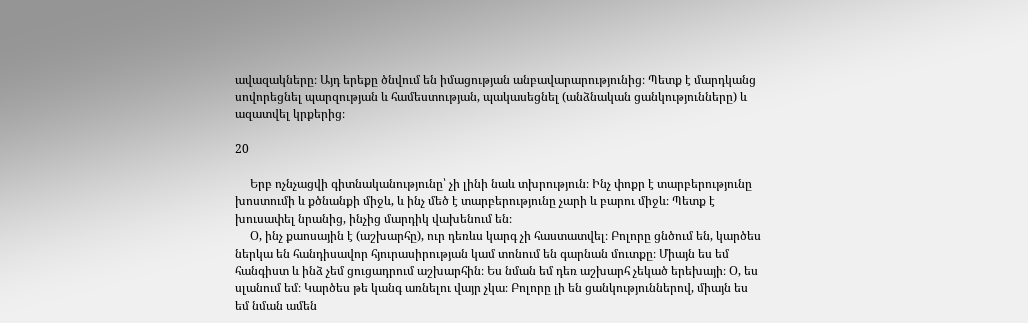ավազակները։ Այդ երեքը ծնվում են իմացության անբավարարությունից։ Պետք է մարդկանց սովորեցնել պարզության և համեստության, պակասեցնել (անձնական ցանկությունները) և ազատվել կրքերից։

20

     Երբ ոչնչացվի գիտնականությունը՝ չի լինի նաև տխրություն։ Ինչ փոքր է տարբերությունը խոստումի և քծնանքի միջև, և ինչ մեծ է տարբերությունը չարի և բարու միջև։ Պետք է խուսափել նրանից, ինչից մարդիկ վախենում են։
     Օ, ինչ քաոսային է (աշխարհը), ուր դեռևս կարգ չի հաստատվել։ Բոլորը ցնծում են, կարծես ներկա են հանդիսավոր հյուրասիրության կամ տոնում են գարնան մուտքը։ Միայն ես եմ հանգիստ և ինձ չեմ ցուցադրում աշխարհին։ Ես նման եմ դեռ աշխարհ չեկած երեխայի։ Օ, ես սլանում եմ։ Կարծես թե կանգ առնելու վայր չկա։ Բոլորը լի են ցանկություններով, միայն ես եմ նման ամեն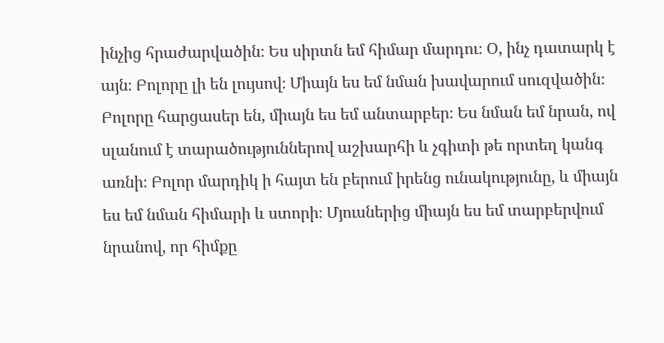ինչից հրաժարվածին։ Ես սիրտն եմ հիմար մարդու։ Օ, ինչ դատարկ է այն։ Բոլորը լի են լույսով։ Միայն ես եմ նման խավարում սուզվածին։ Բոլորը հարցասեր են, միայն ես եմ անտարբեր։ Ես նման եմ նրան, ով սլանում է տարածություններով աշխարհի և չգիտի թե որտեղ կանգ առնի։ Բոլոր մարդիկ ի հայտ են բերում իրենց ունակությունը, և միայն ես եմ նման հիմարի և ստորի։ Մյուսներից միայն ես եմ տարբերվում նրանով, որ հիմքը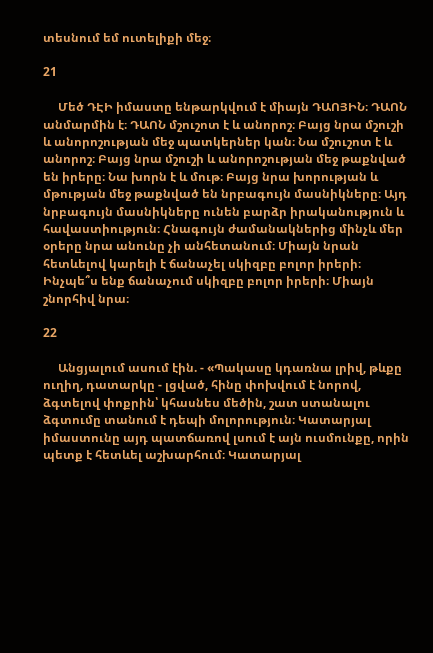տեսնում եմ ուտելիքի մեջ։

21

     Մեծ ԴԷԻ իմաստը ենթարկվում է միայն ԴԱՈՅԻՆ։ ԴԱՈՆ անմարմին է։ ԴԱՈՆ մշուշոտ է և անորոշ։ Բայց նրա մշուշի և անորոշության մեջ պատկերներ կան։ Նա մշուշոտ է և անորոշ։ Բայց նրա մշուշի և անորոշության մեջ թաքնված են իրերը։ Նա խորն է և մութ։ Բայց նրա խորության և մթության մեջ թաքնված են նրբագույն մասնիկները։ Այդ նրբագույն մասնիկները ունեն բարձր իրականություն և հավաստիություն։ Հնագույն ժամանակներից մինչև մեր օրերը նրա անունը չի անհետանում։ Միայն նրան հետևելով կարելի է ճանաչել սկիզբը բոլոր իրերի։ Ինչպե՞ս ենք ճանաչում սկիզբը բոլոր իրերի։ Միայն շնորհիվ նրա։

22

     Անցյալում ասում էին. - «Պակասը կդառնա լրիվ, թևքը ուղիղ, դատարկը - լցված, հինը փոխվում է նորով, ձգտելով փոքրին՝ կհասնես մեծին, շատ ստանալու ձգտումը տանում է դեպի մոլորություն։ Կատարյալ իմաստունը այդ պատճառով լսում է այն ուսմունքը, որին պետք է հետևել աշխարհում։ Կատարյալ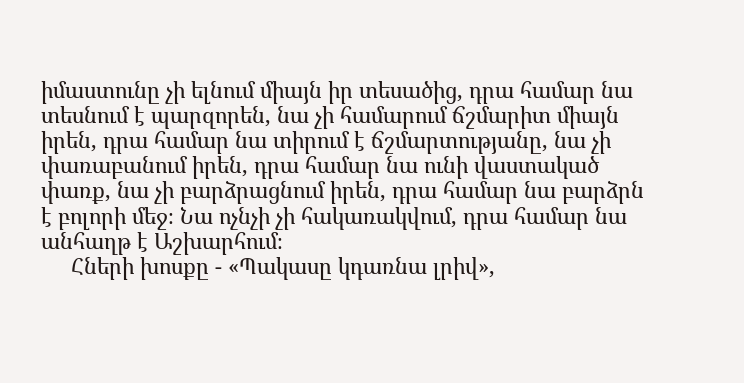իմաստունը չի ելնում միայն իր տեսածից, դրա համար նա տեսնում է պարզորեն, նա չի համարում ճշմարիտ միայն իրեն, դրա համար նա տիրում է ճշմարտությանը, նա չի փառաբանում իրեն, դրա համար նա ունի վաստակած փառք, նա չի բարձրացնում իրեն, դրա համար նա բարձրն է բոլորի մեջ։ Նա ոչնչի չի հակառակվում, դրա համար նա անհաղթ է Աշխարհում։
     Հների խոսքը - «Պակասը կդառնա լրիվ»,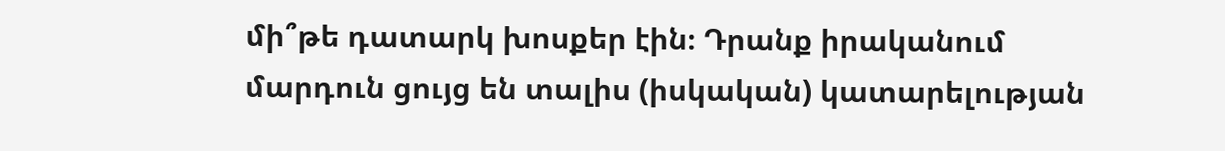մի՞թե դատարկ խոսքեր էին։ Դրանք իրականում մարդուն ցույց են տալիս (իսկական) կատարելության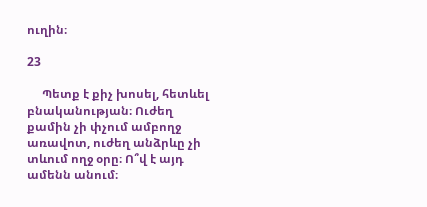ուղին։

23

     Պետք է քիչ խոսել, հետևել բնականության։ Ուժեղ քամին չի փչում ամբողջ առավոտ, ուժեղ անձրևը չի տևում ողջ օրը։ Ո՞վ է այդ ամենն անում։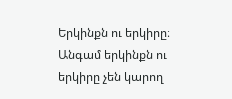Երկինքն ու երկիրը։ Անգամ երկինքն ու երկիրը չեն կարող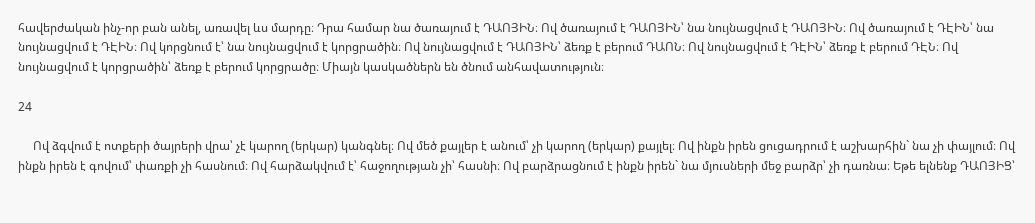հավերժական ինչ-որ բան անել, առավել ևս մարդը։ Դրա համար նա ծառայում է ԴԱՈՅԻՆ։ Ով ծառայում է ԴԱՈՅԻՆ՝ նա նույնացվում է ԴԱՈՅԻՆ։ Ով ծառայում է ԴԷԻՆ՝ նա նույնացվում է ԴԷԻՆ։ Ով կորցնում է՝ նա նույնացվում է կորցրածին։ Ով նույնացվում է ԴԱՈՅԻՆ՝ ձեռք է բերում ԴԱՈՆ։ Ով նույնացվում է ԴԷԻՆ՝ ձեռք է բերում ԴԷՆ։ Ով նույնացվում է կորցրածին՝ ձեռք է բերում կորցրածը։ Միայն կասկածներն են ծնում անհավատություն։

24

     Ով ձգվում է ոտքերի ծայրերի վրա՝ չէ կարող (երկար) կանգնել։ Ով մեծ քայլեր է անում՝ չի կարող (երկար) քայլել։ Ով ինքն իրեն ցուցադրում է աշխարհին` նա չի փայլում։ Ով ինքն իրեն է գովում՝ փառքի չի հասնում։ Ով հարձակվում է՝ հաջողության չի՝ հասնի։ Ով բարձրացնում է ինքն իրեն` նա մյուսների մեջ բարձր՝ չի դառնա։ Եթե ելնենք ԴԱՈՅԻՑ՝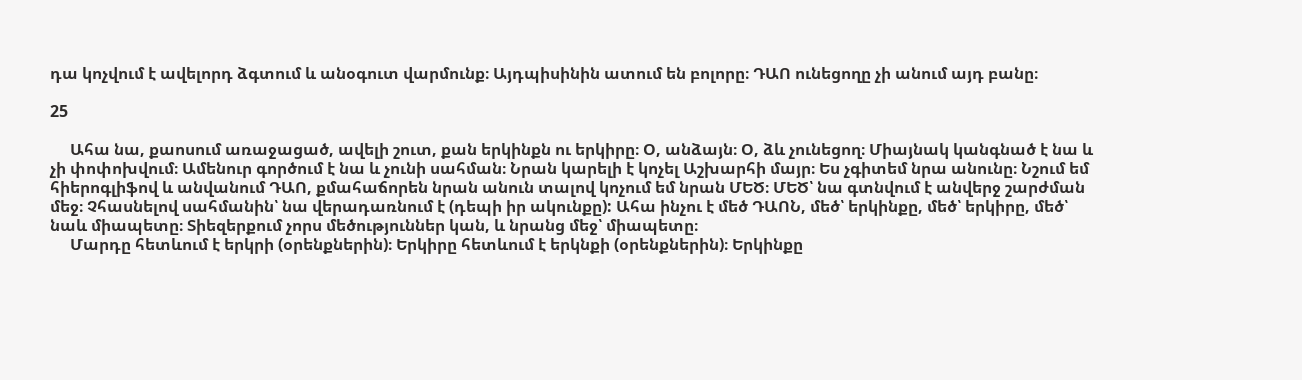դա կոչվում է ավելորդ ձգտում և անօգուտ վարմունք։ Այդպիսինին ատում են բոլորը։ ԴԱՈ ունեցողը չի անում այդ բանը։

25

     Ահա նա, քաոսում առաջացած, ավելի շուտ, քան երկինքն ու երկիրը։ Օ, անձայն։ Օ, ձև չունեցող։ Միայնակ կանգնած է նա և չի փոփոխվում։ Ամենուր գործում է նա և չունի սահման։ Նրան կարելի է կոչել Աշխարհի մայր։ Ես չգիտեմ նրա անունը։ Նշում եմ հիերոգլիֆով և անվանում ԴԱՈ, քմահաճորեն նրան անուն տալով կոչում եմ նրան ՄԵԾ։ ՄԵԾ՝ նա գտնվում է անվերջ շարժման մեջ։ Չհասնելով սահմանին՝ նա վերադառնում է (դեպի իր ակունքը): Ահա ինչու է մեծ ԴԱՈՆ, մեծ՝ երկինքը, մեծ՝ երկիրը, մեծ՝ նաև միապետը։ Տիեզերքում չորս մեծություններ կան, և նրանց մեջ՝ միապետը։
     Մարդը հետևում է երկրի (օրենքներին)։ Երկիրը հետևում է երկնքի (օրենքներին)։ Երկինքը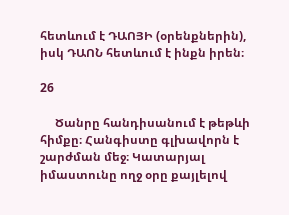հետևում է ԴԱՈՅԻ (օրենքներին), իսկ ԴԱՈՆ հետևում է ինքն իրեն։

26

     Ծանրը հանդիսանում է թեթևի հիմքը։ Հանգիստը գլխավորն է շարժման մեջ։ Կատարյալ իմաստունը ողջ օրը քայլելով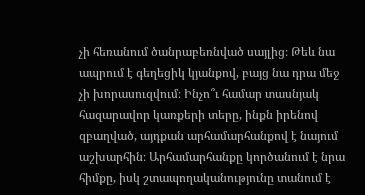չի հեռանում ծանրաբեռնված սայլից։ Թեև նա ապրում է գեղեցիկ կյանքով, բայց նա դրա մեջ չի խորասուզվում։ Ինչո՞ւ համար տասնյակ հազարավոր կառքերի տերը, ինքն իրենով զբաղված, այդքան արհամարհանքով է նայում աշխարհին։ Արհամարհանքը կործանում է նրա հիմքը, իսկ շտապողականությունը տանում է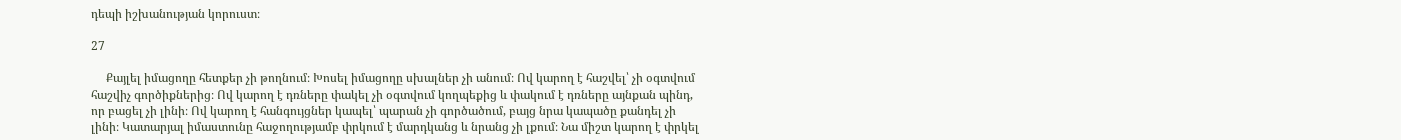դեպի իշխանության կորուստ։

27

     Քայլել իմացողը հետքեր չի թողնում։ Խոսել իմացողը սխալներ չի անում։ Ով կարող է հաշվել՝ չի օգտվում հաշվիչ գործիքներից։ Ով կարող է դռները փակել չի օգտվում կողպեքից և փակում է դռները այնքան պինդ, որ բացել չի լինի։ Ով կարող է հանգույցներ կապել՝ պարան չի գործածում, բայց նրա կապածը քանդել չի լինի։ Կատարյալ իմաստունը հաջողությամբ փրկում է մարդկանց և նրանց չի լքում։ Նա միշտ կարող է փրկել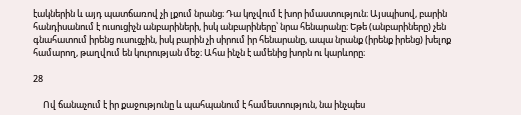էակներին և այդ պատճառով չի լքում նրանց։ Դա կոչվում է խոր իմաստություն։ Այսպիսով, բարին հանդիսանում է ուսուցիչն անբարիների, իսկ անբարիները՝ նրա հենարանը։ Եթե (անբարիները) չեն գնահատում իրենց ուսուցչին, իսկ բարին չի սիրում իր հենարանը, ապա նրանք (իրենք իրենց) խելոք համարող, թաղվում են կուրության մեջ։ Ահա ինչն է ամենից խորն ու կարևորը։

28

     Ով ճանաչում է իր քաջությունը և պահպանում է համեստություն, նա ինչպես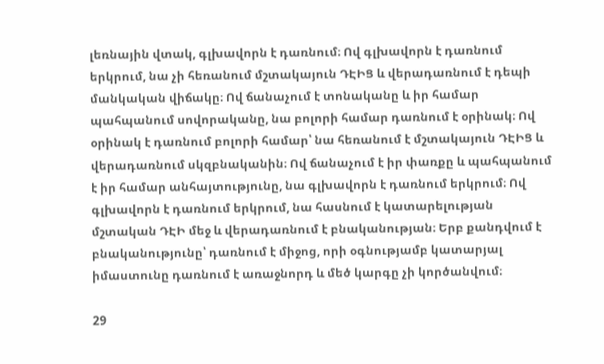լեռնային վտակ, գլխավորն է դառնում։ Ով գլխավորն է դառնում երկրում, նա չի հեռանում մշտակայուն ԴԷԻՑ և վերադառնում է դեպի մանկական վիճակը։ Ով ճանաչում է տոնականը և իր համար պահպանում սովորականը, նա բոլորի համար դառնում է օրինակ։ Ով օրինակ է դառնում բոլորի համար՝ նա հեռանում է մշտակայուն ԴԷԻՑ և վերադառնում սկզբնականին։ Ով ճանաչում է իր փառքը և պահպանում է իր համար անհայտությունը, նա գլխավորն է դառնում երկրում։ Ով գլխավորն է դառնում երկրում, նա հասնում է կատարելության մշտական ԴԷԻ մեջ և վերադառնում է բնականության։ Երբ քանդվում է բնականությունը՝ դառնում է միջոց, որի օգնությամբ կատարյալ իմաստունը դառնում է առաջնորդ և մեծ կարգը չի կործանվում։

29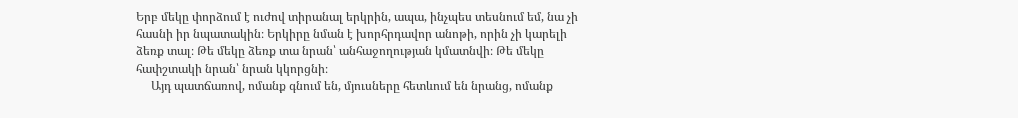Երբ մեկը փորձում է ուժով տիրանալ երկրին, ապա, ինչպես տեսնում եմ, նա չի հասնի իր նպատակին։ Երկիրը նման է խորհրդավոր անոթի, որին չի կարելի ձեռք տալ։ Թե մեկը ձեռք տա նրան՝ անհաջողության կմատնվի։ Թե մեկը հափշտակի նրան՝ նրան կկորցնի։
     Այդ պատճառով, ոմանք գնում են, մյուսները հետևում են նրանց, ոմանք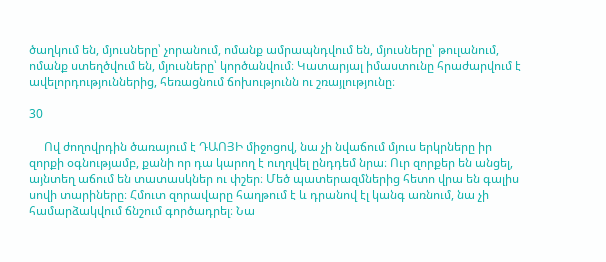ծաղկում են, մյուսները՝ չորանում, ոմանք ամրապնդվում են, մյուսները՝ թուլանում, ոմանք ստեղծվում են, մյուսները՝ կործանվում։ Կատարյալ իմաստունը հրաժարվում է ավելորդություններից, հեռացնում ճոխությունն ու շռայլությունը։

30

     Ով ժողովրդին ծառայում է ԴԱՈՅԻ միջոցով, նա չի նվաճում մյուս երկրները իր զորքի օգնությամբ, քանի որ դա կարող է ուղղվել ընդդեմ նրա։ Ուր զորքեր են անցել, այնտեղ աճում են տատասկներ ու փշեր։ Մեծ պատերազմներից հետո վրա են գալիս սովի տարիները։ Հմուտ զորավարը հաղթում է և դրանով էլ կանգ առնում, նա չի համարձակվում ճնշում գործադրել։ Նա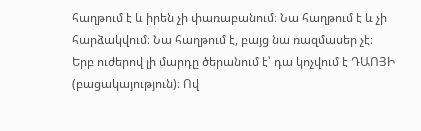հաղթում է և իրեն չի փառաբանում։ Նա հաղթում է և չի հարձակվում։ Նա հաղթում է, բայց նա ռազմասեր չէ։ Երբ ուժերով լի մարդը ծերանում է՝ դա կոչվում է ԴԱՈՅԻ (բացակայություն)։ Ով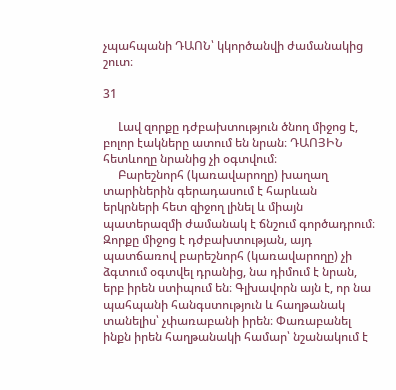չպահպանի ԴԱՈՆ՝ կկործանվի ժամանակից շուտ։

31

     Լավ զորքը դժբախտություն ծնող միջոց է, բոլոր էակները ատում են նրան։ ԴԱՈՅԻՆ հետևողը նրանից չի օգտվում։
     Բարեշնորհ (կառավարողը) խաղաղ տարիներին գերադասում է հարևան երկրների հետ զիջող լինել և միայն պատերազմի ժամանակ է ճնշում գործադրում։ Զորքը միջոց է դժբախտության, այդ պատճառով բարեշնորհ (կառավարողը) չի ձգտում օգտվել դրանից, նա դիմում է նրան, երբ իրեն ստիպում են։ Գլխավորն այն է, որ նա պահպանի հանգստություն և հաղթանակ տանելիս՝ չփառաբանի իրեն։ Փառաբանել ինքն իրեն հաղթանակի համար՝ նշանակում է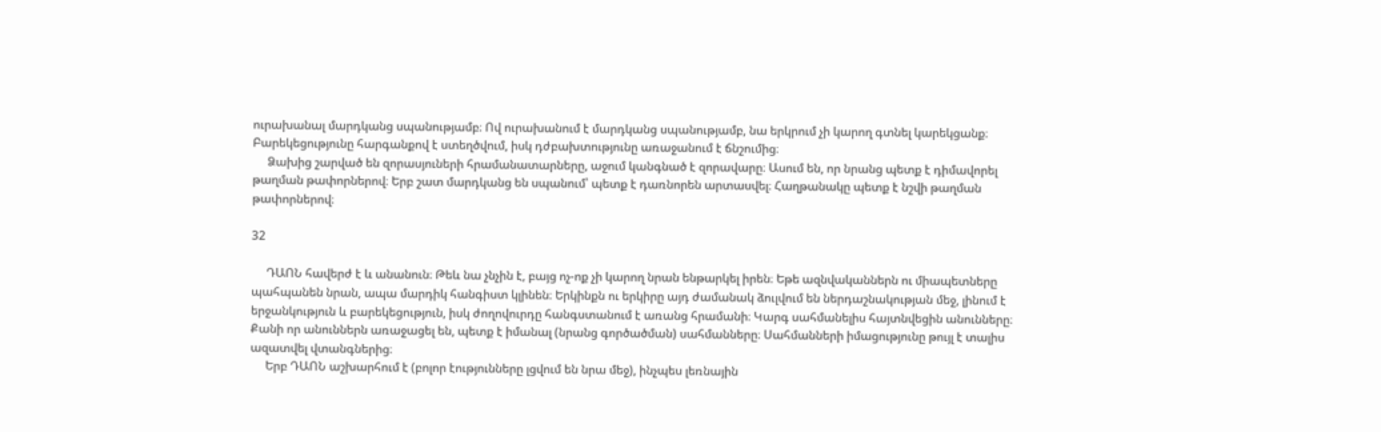ուրախանալ մարդկանց սպանությամբ։ Ով ուրախանում է մարդկանց սպանությամբ, նա երկրում չի կարող գտնել կարեկցանք։ Բարեկեցությունը հարգանքով է ստեղծվում, իսկ դժբախտությունը առաջանում է ճնշումից։
     Ձախից շարված են զորասյուների հրամանատարները, աջում կանգնած է զորավարը։ Ասում են, որ նրանց պետք է դիմավորել թաղման թափորներով։ Երբ շատ մարդկանց են սպանում՝ պետք է դառնորեն արտասվել։ Հաղթանակը պետք է նշվի թաղման թափորներով։

32

     ԴԱՈՆ հավերժ է և անանուն։ Թեև նա չնչին է, բայց ոչ-ոք չի կարող նրան ենթարկել իրեն։ Եթե ազնվականներն ու միապետները պահպանեն նրան, ապա մարդիկ հանգիստ կլինեն։ Երկինքն ու երկիրը այդ ժամանակ ձուլվում են ներդաշնակության մեջ, լինում է երջանկություն և բարեկեցություն, իսկ ժողովուրդը հանգստանում է առանց հրամանի։ Կարգ սահմանելիս հայտնվեցին անունները։ Քանի որ անուններն առաջացել են, պետք է իմանալ (նրանց գործածման) սահմանները։ Սահմանների իմացությունը թույլ է տալիս ազատվել վտանգներից։
     Երբ ԴԱՈՆ աշխարհում է (բոլոր էությունները լցվում են նրա մեջ), ինչպես լեռնային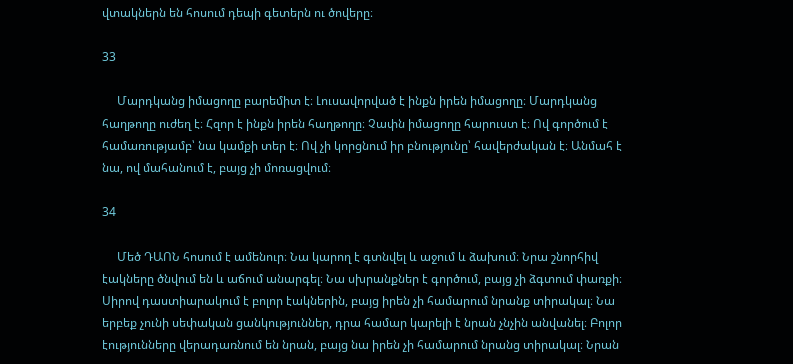վտակներն են հոսում դեպի գետերն ու ծովերը։

33

     Մարդկանց իմացողը բարեմիտ է։ Լուսավորված է ինքն իրեն իմացողը։ Մարդկանց հաղթողը ուժեղ է։ Հզոր է ինքն իրեն հաղթողը։ Չափն իմացողը հարուստ է։ Ով գործում է համառությամբ՝ նա կամքի տեր է։ Ով չի կորցնում իր բնությունը՝ հավերժական է։ Անմահ է նա, ով մահանում է, բայց չի մոռացվում։

34

     Մեծ ԴԱՈՆ հոսում է ամենուր։ Նա կարող է գտնվել և աջում և ձախում։ Նրա շնորհիվ էակները ծնվում են և աճում անարգել։ Նա սխրանքներ է գործում, բայց չի ձգտում փառքի։ Սիրով դաստիարակում է բոլոր էակներին, բայց իրեն չի համարում նրանք տիրակալ։ Նա երբեք չունի սեփական ցանկություններ, դրա համար կարելի է նրան չնչին անվանել։ Բոլոր էությունները վերադառնում են նրան, բայց նա իրեն չի համարում նրանց տիրակալ։ Նրան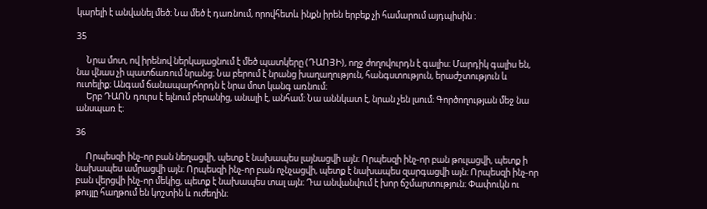կարելի է անվանել մեծ։ Նա մեծ է դառնում, որովհետև ինքն իրեն երբեք չի համարում այդպիսին ։

35

     Նրա մոտ, ով իրենով ներկայացնում է մեծ պատկերը (ԴԱՈՅԻ), ողջ ժողովուրդն է գալիս։ Մարդիկ գալիս են, նա վնաս չի պատճառում նրանց։ Նա բերում է նրանց խաղաղություն, հանգստություն, երաժշտություն և ուտելիք։ Անգամ ճանապարհորդն է նրա մոտ կանգ առնում։
     Երբ ԴԱՈՆ դուրս է ելնում բերանից, անալի է, անհամ։ Նա աննկատ է, նրան չեն լսում։ Գործողության մեջ նա անսպառ է։

36

     Որպեսզի ինչ-որ բան նեղացվի, պետք է նախապես լայնացվի այն։ Որպեսզի ինչ-որ բան թուլացվի, պետք ի նախապես ամրացվի այն։ Որպեսզի ինչ-որ բան ոչնչացվի, պետք է նախապես զարգացվի այն։ Որպեսզի ինչ-որ բան վերցվի ինչ-որ մեկից, պետք է նախապես տալ այն։ Դա անվանվում է խոր ճշմարտություն։ Փափուկն ու թույլը հաղթում են կոշտին և ուժեղին։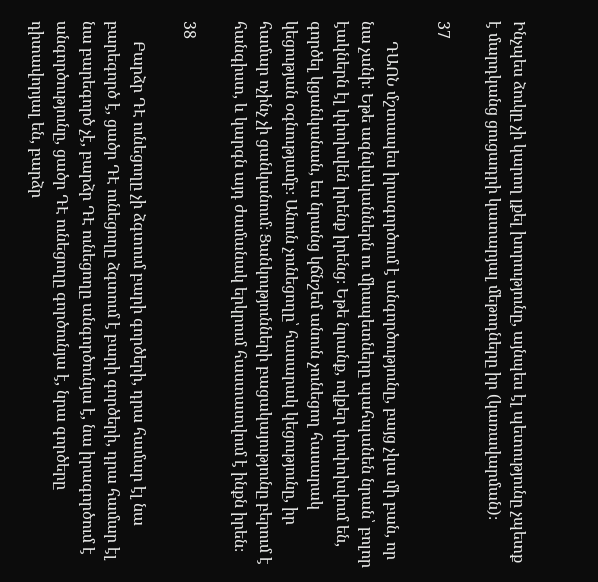Ինչպես ձուկը չի կարող լքել խորությունը, այնպես էլ պետությունը չպետք է մարդկանց ցուցադրի կատարյալ մեթոդները իր (կառավարման)։

37

     ԴԱՈՆ մշտապես իրագործում է անգործությունը, բայց չկա մի բան, որ նա չանի։ Եթե ազնվականներն ու միապետները պահպանեն նրան՝ բոլոր էակներն էլ կփոխվեն իրենք իրենց։ Եթե նրանք, ովքեր փոփոխվում են, գործել կցանկանան, ես նրանց կճնշեմ անուն չունեցող հասարակ կեցության օգնությամբ։ Անուն չունեցողը՝ հասարակ կեցությունը, իր համար ոչինչ չի ցանկանում։ Ցանկությունների բացակայությունը բերում է հանգիստ, և կարգն այդ ժամանակ երկրում հաստատվում է ինքն իրեն։

38

     Բարձր ԴԷ ունեցողը չի ձգտում բարի գործերի, դրա համար էլ նա բարեգործ է, ցածր ԴԷ ունեցողը ձգտում է բարի գործերի, դրա համար էլ նա բարեգործ չէ, բարձր ԴԷ ունեցողը անգործունյա է, նա իրագործում է անգործությունը, ցածր ԴԷ ունեցողը գործունյա է, նրա գործերը դիտավորյալ են, բարձր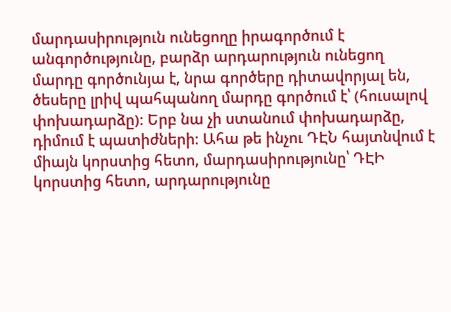մարդասիրություն ունեցողը իրագործում է անգործությունը, բարձր արդարություն ունեցող մարդը գործունյա է, նրա գործերը դիտավորյալ են, ծեսերը լրիվ պահպանող մարդը գործում է՝ (հուսալով փոխադարձը)։ Երբ նա չի ստանում փոխադարձը, դիմում է պատիժների։ Ահա թե ինչու ԴԷՆ հայտնվում է միայն կորստից հետո, մարդասիրությունը՝ ԴԷԻ կորստից հետո, արդարությունը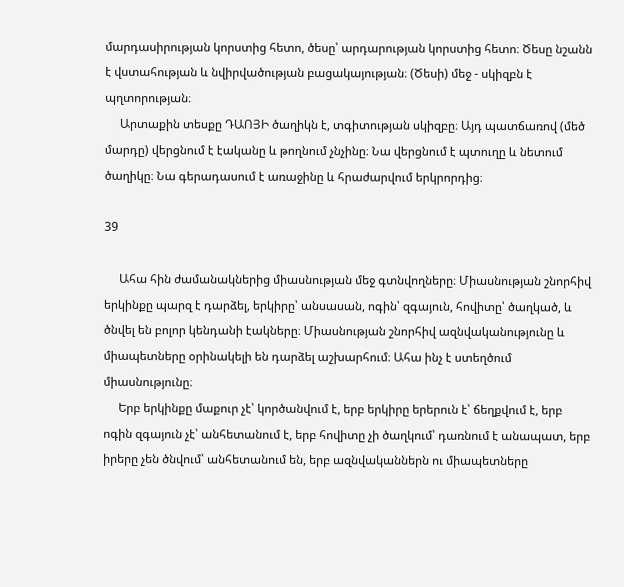մարդասիրության կորստից հետո, ծեսը՝ արդարության կորստից հետո։ Ծեսը նշանն է վստահության և նվիրվածության բացակայության։ (Ծեսի) մեջ - սկիզբն է պղտորության։
     Արտաքին տեսքը ԴԱՈՅԻ ծաղիկն է, տգիտության սկիզբը։ Այդ պատճառով (մեծ մարդը) վերցնում է էականը և թողնում չնչինը։ Նա վերցնում է պտուղը և նետում ծաղիկը։ Նա գերադասում է առաջինը և հրաժարվում երկրորդից։

39

     Ահա հին ժամանակներից միասնության մեջ գտնվողները։ Միասնության շնորհիվ երկինքը պարզ է դարձել, երկիրը՝ անսասան, ոգին՝ զգայուն, հովիտը՝ ծաղկած, և ծնվել են բոլոր կենդանի էակները։ Միասնության շնորհիվ ազնվականությունը և միապետները օրինակելի են դարձել աշխարհում։ Ահա ինչ է ստեղծում միասնությունը։
     Երբ երկինքը մաքուր չէ՝ կործանվում է, երբ երկիրը երերուն է՝ ճեղքվում է, երբ ոգին զգայուն չէ՝ անհետանում է, երբ հովիտը չի ծաղկում՝ դառնում է անապատ, երբ իրերը չեն ծնվում՝ անհետանում են, երբ ազնվականներն ու միապետները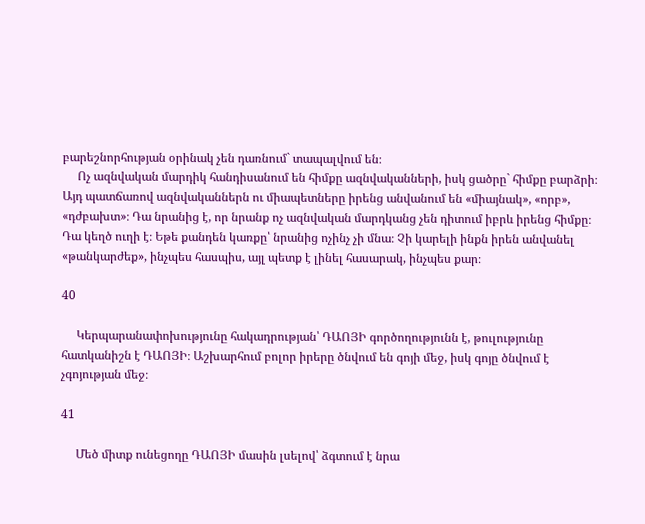բարեշնորհության օրինակ չեն դառնում` տապալվում են։
     Ոչ ազնվական մարդիկ հանդիսանում են հիմքը ազնվականների, իսկ ցածրը` հիմքը բարձրի։ Այդ պատճառով ազնվականներն ու միապետները իրենց անվանում են «միայնակ», «որբ», «դժբախտ»։ Դա նրանից է, որ նրանք ոչ ազնվական մարդկանց չեն դիտում իբրև իրենց հիմքը։ Դա կեղծ ուղի է։ Եթե քանդեն կառքը՝ նրանից ոչինչ չի մնա։ Չի կարելի ինքն իրեն անվանել «թանկարժեք», ինչպես հասպիս, այլ պետք է լինել հասարակ, ինչպես քար։

40

     Կերպարանափոխությունը հակադրության՝ ԴԱՈՅԻ գործողությունն է, թուլությունը հատկանիշն է ԴԱՈՅԻ։ Աշխարհում բոլոր իրերը ծնվում են գոյի մեջ, իսկ գոյը ծնվում է չգոյության մեջ։

41

     Մեծ միտք ունեցողը ԴԱՈՅԻ մասին լսելով՝ ձգտում է նրա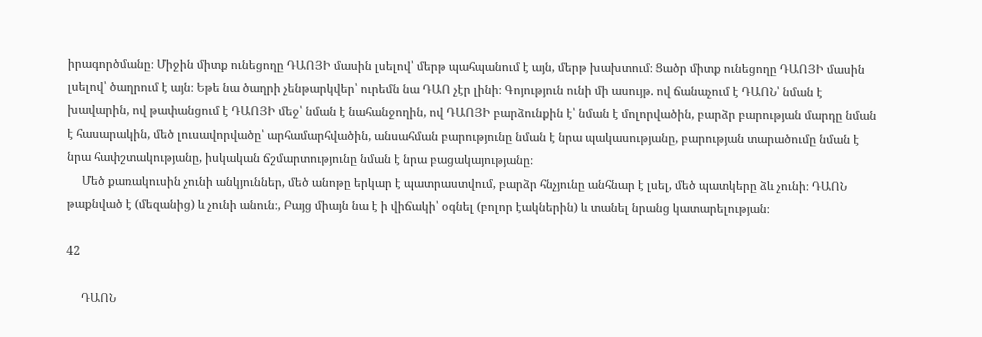իրագործմանը։ Միջին միտք ունեցողը ԴԱՈՅԻ մասին լսելով՝ մերթ պահպանում է այն, մերթ խախտում։ Ցածր միտք ունեցողը ԴԱՈՅԻ մասին լսելով՝ ծաղրում է այն։ Եթե նա ծաղրի չենթարկվեր՝ ուրեմն նա ԴԱՈ չէր լինի։ Գոյություն ունի մի ասույթ. ով ճանաչում է ԴԱՈՆ՝ նման է խավարին, ով թափանցում է ԴԱՈՅԻ մեջ՝ նման է նահանջողին, ով ԴԱՈՅԻ բարձունքին է՝ նման է մոլորվածին, բարձր բարության մարդը նման է հասարակին, մեծ լուսավորվածը՝ արհամարհվածին, անսահման բարությունը նման է նրա պակասությանը, բարության տարածումը նման է նրա հափշտակությանը, իսկական ճշմարտությունը նման է նրա բացակայությանը։
     Մեծ քառակուսին չունի անկյուններ, մեծ անոթը երկար է պատրաստվում, բարձր հնչյունը անհնար է լսել, մեծ պատկերը ձև չունի։ ԴԱՈՆ թաքնված է (մեզանից) և չունի անուն։, Բայց միայն նա է ի վիճակի՝ օգնել (բոլոր էակներին) և տանել նրանց կատարելության։

42

     ԴԱՈՆ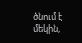ծնում է մեկին,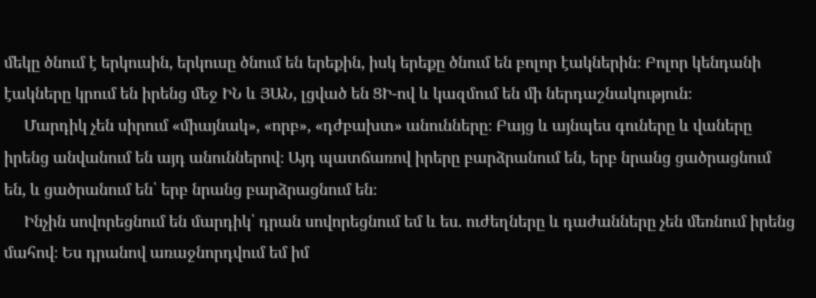մեկը ծնում է երկուսին, երկուսը ծնում են երեքին, իսկ երեքը ծնում են բոլոր էակներին։ Բոլոր կենդանի էակները կրում են իրենց մեջ ԻՆ և ՅԱՆ, լցված են ՑԻ-ով և կազմում են մի ներդաշնակություն։
     Մարդիկ չեն սիրում «միայնակ», «որբ», «դժբախտ» անունները։ Բայց և այնպես գուները և վաները իրենց անվանում են այդ անուններով։ Այդ պատճառով իրերը բարձրանում են, երբ նրանց ցածրացնում են, և ցածրանում են՝ երբ նրանց բարձրացնում են։
     Ինչին սովորեցնում են մարդիկ՝ դրան սովորեցնում եմ և ես. ուժեղները և դաժանները չեն մեռնում իրենց մահով։ Ես դրանով առաջնորդվում եմ իմ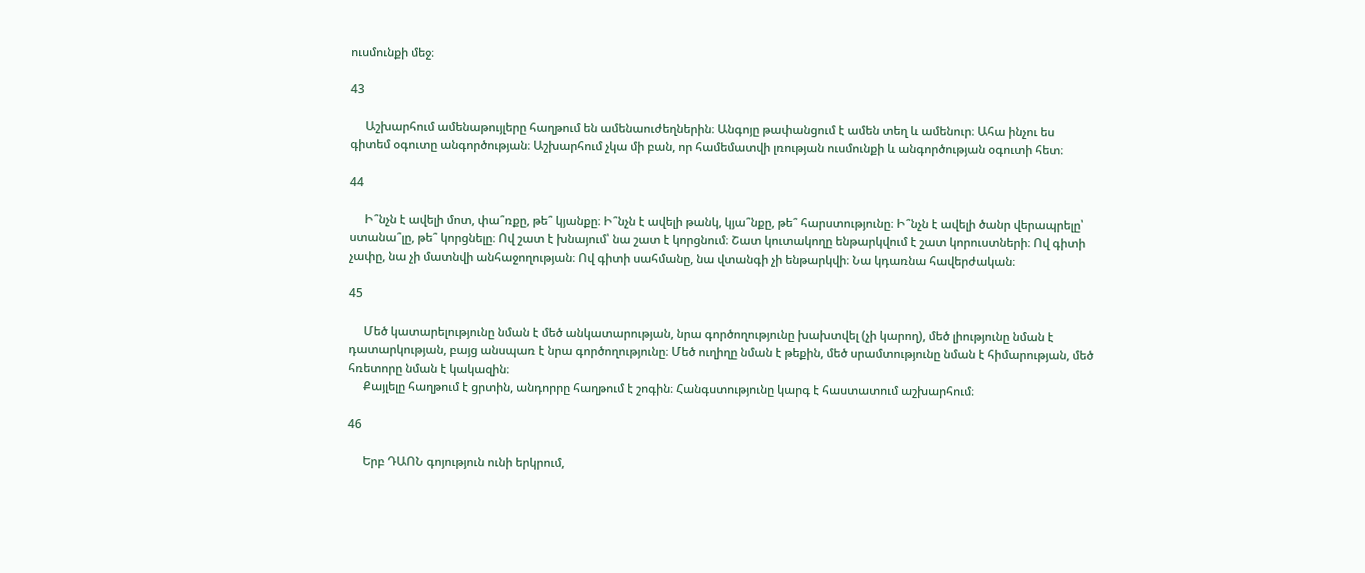ուսմունքի մեջ։

43

     Աշխարհում ամենաթույլերը հաղթում են ամենաուժեղներին։ Անգոյը թափանցում է ամեն տեղ և ամենուր։ Ահա ինչու ես գիտեմ օգուտը անգործության։ Աշխարհում չկա մի բան, որ համեմատվի լռության ուսմունքի և անգործության օգուտի հետ։

44

     Ի՞նչն է ավելի մոտ, փա՞ռքը, թե՞ կյանքը։ Ի՞նչն է ավելի թանկ, կյա՞նքը, թե՞ հարստությունը։ Ի՞նչն է ավելի ծանր վերապրելը՝ ստանա՞լը, թե՞ կորցնելը։ Ով շատ է խնայում՝ նա շատ է կորցնում։ Շատ կուտակողը ենթարկվում է շատ կորուստների։ Ով գիտի չափը, նա չի մատնվի անհաջողության։ Ով գիտի սահմանը, նա վտանգի չի ենթարկվի։ Նա կդառնա հավերժական։

45

     Մեծ կատարելությունը նման է մեծ անկատարության, նրա գործողությունը խախտվել (չի կարող), մեծ լիությունը նման է դատարկության, բայց անսպառ է նրա գործողությունը։ Մեծ ուղիղը նման է թեքին, մեծ սրամտությունը նման է հիմարության, մեծ հռետորը նման է կակազին։
     Քայլելը հաղթում է ցրտին, անդորրը հաղթում է շոգին։ Հանգստությունը կարգ է հաստատում աշխարհում։

46

     Երբ ԴԱՈՆ գոյություն ունի երկրում,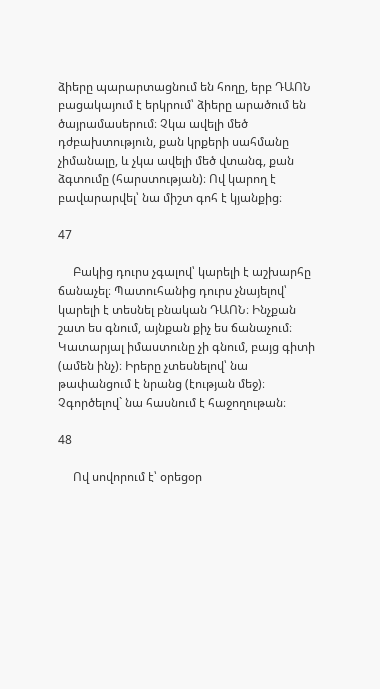ձիերը պարարտացնում են հողը, երբ ԴԱՈՆ բացակայում է երկրում՝ ձիերը արածում են ծայրամասերում։ Չկա ավելի մեծ դժբախտություն, քան կրքերի սահմանը չիմանալը, և չկա ավելի մեծ վտանգ, քան ձգտումը (հարստության)։ Ով կարող է բավարարվել՝ նա միշտ գոհ է կյանքից։

47

     Բակից դուրս չգալով՝ կարելի է աշխարհը ճանաչել։ Պատուհանից դուրս չնայելով՝ կարելի է տեսնել բնական ԴԱՈՆ։ Ինչքան շատ ես գնում, այնքան քիչ ես ճանաչում։ Կատարյալ իմաստունը չի գնում, բայց գիտի (ամեն ինչ)։ Իրերը չտեսնելով՝ նա թափանցում է նրանց (էության մեջ)։ Չգործելով` նա հասնում է հաջողութան։

48

     Ով սովորում է՝ օրեցօր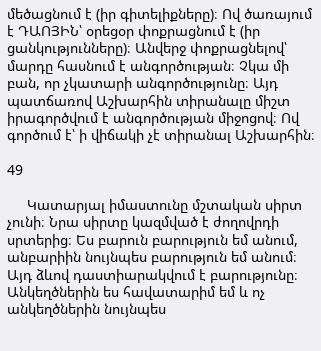մեծացնում է (իր գիտելիքները)։ Ով ծառայում է ԴԱՈՅԻՆ՝ օրեցօր փոքրացնում է (իր ցանկությունները)։ Անվերջ փոքրացնելով՝ մարդը հասնում է անգործության։ Չկա մի բան, որ չկատարի անգործությունը։ Այդ պատճառով Աշխարհին տիրանալը միշտ իրագործվում է անգործության միջոցով։ Ով գործում է՝ ի վիճակի չէ տիրանալ Աշխարհին։

49

     Կատարյալ իմաստունը մշտական սիրտ չունի։ Նրա սիրտը կազմված է ժողովրդի սրտերից։ Ես բարուն բարություն եմ անում, անբարիին նույնպես բարություն եմ անում։ Այդ ձևով դաստիարակվում է բարությունը։ Անկեղծներին ես հավատարիմ եմ և ոչ անկեղծներին նույնպես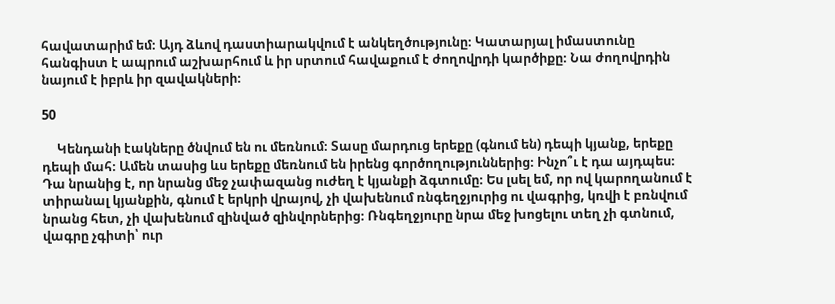հավատարիմ եմ։ Այդ ձևով դաստիարակվում է անկեղծությունը։ Կատարյալ իմաստունը հանգիստ է ապրում աշխարհում և իր սրտում հավաքում է ժողովրդի կարծիքը։ Նա ժողովրդին նայում է իբրև իր զավակների։

50

     Կենդանի էակները ծնվում են ու մեռնում։ Տասը մարդուց երեքը (գնում են) դեպի կյանք, երեքը դեպի մահ։ Ամեն տասից ևս երեքը մեռնում են իրենց գործողություններից։ Ինչո՞ւ է դա այդպես։ Դա նրանից է, որ նրանց մեջ չափազանց ուժեղ է կյանքի ձգտումը։ Ես լսել եմ, որ ով կարողանում է տիրանալ կյանքին, գնում է երկրի վրայով, չի վախենում ռնգեղջյուրից ու վագրից, կռվի է բռնվում նրանց հետ, չի վախենում զինված զինվորներից։ Ռնգեղջյուրը նրա մեջ խոցելու տեղ չի գտնում, վագրը չգիտի՝ ուր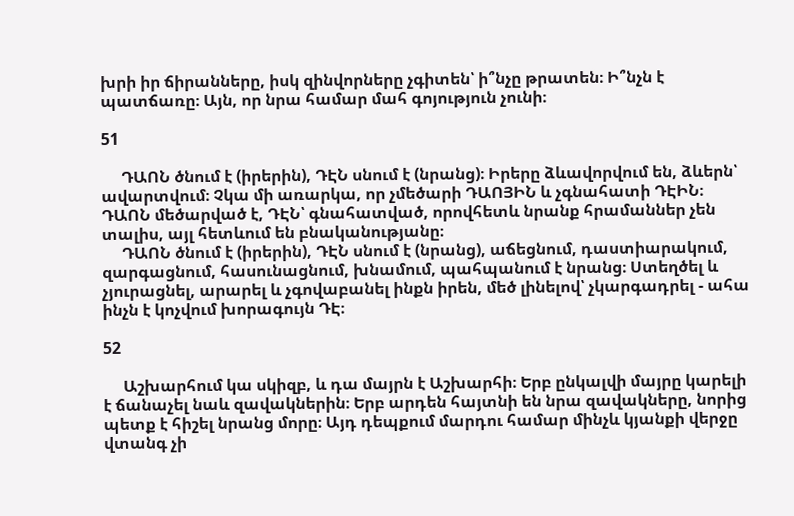խրի իր ճիրանները, իսկ զինվորները չգիտեն՝ ի՞նչը թրատեն։ Ի՞նչն է պատճառը։ Այն, որ նրա համար մահ գոյություն չունի։

51

     ԴԱՈՆ ծնում է (իրերին), ԴԷՆ սնում է (նրանց)։ Իրերը ձևավորվում են, ձևերն՝ ավարտվում։ Չկա մի առարկա, որ չմեծարի ԴԱՈՅԻՆ և չգնահատի ԴԷԻՆ։ ԴԱՈՆ մեծարված է, ԴԷՆ՝ գնահատված, որովհետև նրանք հրամաններ չեն տալիս, այլ հետևում են բնականությանը։
     ԴԱՈՆ ծնում է (իրերին), ԴԷՆ սնում է (նրանց), աճեցնում, դաստիարակում, զարգացնում, հասունացնում, խնամում, պահպանում է նրանց։ Ստեղծել և չյուրացնել, արարել և չգովաբանել ինքն իրեն, մեծ լինելով՝ չկարգադրել - ահա ինչն է կոչվում խորագույն ԴԷ։

52

     Աշխարհում կա սկիզբ, և դա մայրն է Աշխարհի։ Երբ ընկալվի մայրը կարելի է ճանաչել նաև զավակներին։ Երբ արդեն հայտնի են նրա զավակները, նորից պետք է հիշել նրանց մորը։ Այդ դեպքում մարդու համար մինչև կյանքի վերջը վտանգ չի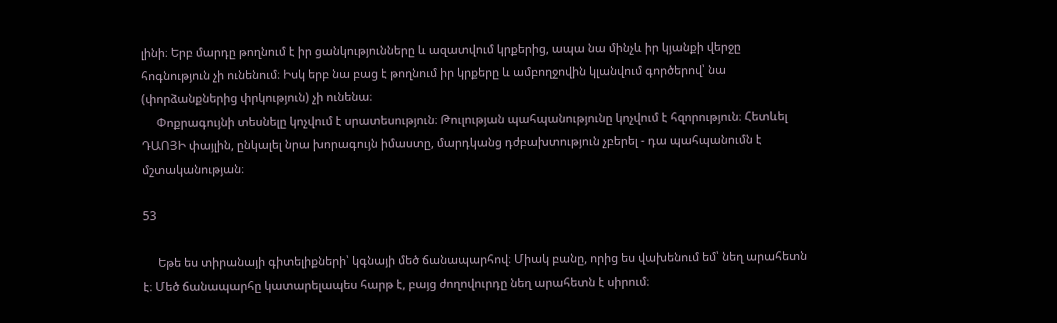լինի։ Երբ մարդը թողնում է իր ցանկությունները և ազատվում կրքերից, ապա նա մինչև իր կյանքի վերջը հոգնություն չի ունենում։ Իսկ երբ նա բաց է թողնում իր կրքերը և ամբողջովին կլանվում գործերով՝ նա (փորձանքներից փրկություն) չի ունենա։
     Փոքրագույնի տեսնելը կոչվում է սրատեսություն։ Թուլության պահպանությունը կոչվում է հզորություն։ Հետևել ԴԱՈՅԻ փայլին, ընկալել նրա խորագույն իմաստը, մարդկանց դժբախտություն չբերել - դա պահպանումն է մշտականության։

53

     Եթե ես տիրանայի գիտելիքների՝ կգնայի մեծ ճանապարհով։ Միակ բանը, որից ես վախենում եմ՝ նեղ արահետն է։ Մեծ ճանապարհը կատարելապես հարթ է, բայց ժողովուրդը նեղ արահետն է սիրում։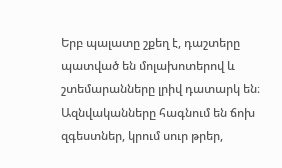Երբ պալատը շքեղ է, դաշտերը պատված են մոլախոտերով և շտեմարանները լրիվ դատարկ են։ Ազնվականները հագնում են ճոխ զգեստներ, կրում սուր թրեր,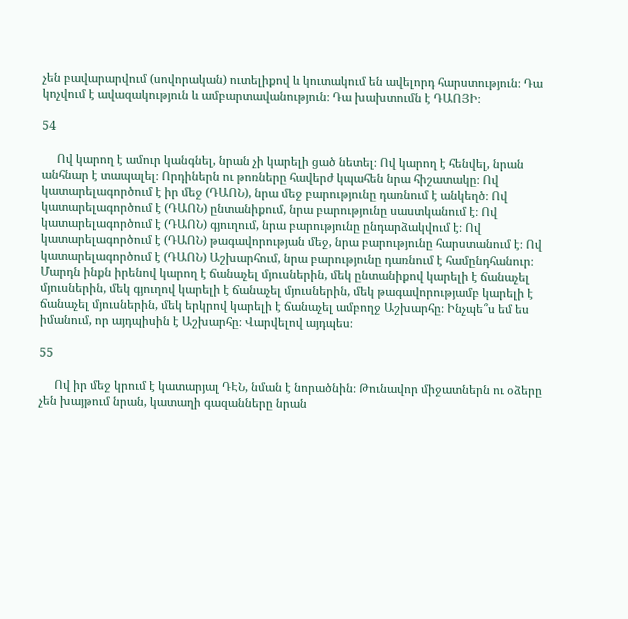չեն բավարարվում (սովորական) ուտելիքով և կուտակում են ավելորդ հարստություն։ Դա կոչվում է ավազակություն և ամբարտավանություն։ Դա խախտումն է ԴԱՈՅԻ։

54

     Ով կարող է ամուր կանգնել, նրան չի կարելի ցած նետել։ Ով կարող է հենվել, նրան անհնար է տապալել։ Որդիներն ու թոռները հավերժ կպահեն նրա հիշատակը։ Ով կատարելագործում է իր մեջ (ԴԱՈՆ), նրա մեջ բարությունը դառնում է անկեղծ։ Ով կատարելագործում է (ԴԱՈՆ) ընտանիքում, նրա բարությունը սաստկանում է։ Ով կատարելագործում է (ԴԱՈՆ) գյուղում, նրա բարությունը ընդարձակվում է։ Ով կատարելագործում է (ԴԱՈՆ) թագավորության մեջ, նրա բարությունը հարստանում է։ Ով կատարելագործում է (ԴԱՈՆ) Աշխարհում, նրա բարությունը դառնում է համընդհանուր։ Մարդն ինքն իրենով կարող է ճանաչել մյուսներին, մեկ ընտանիքով կարելի է ճանաչել մյուսներին, մեկ գյուղով կարելի է ճանաչել մյուսներին, մեկ թագավորությամբ կարելի է ճանաչել մյուսներին, մեկ երկրով կարելի է ճանաչել ամբողջ Աշխարհը։ Ինչպե՞ս եմ ես իմանում, որ այդպիսին է Աշխարհը։ Վարվելով այդպես։

55

     Ով իր մեջ կրում է կատարյալ ԴԷՆ, նման է նորածնին։ Թունավոր միջատներն ու օձերը չեն խայթում նրան, կատաղի գազանները նրան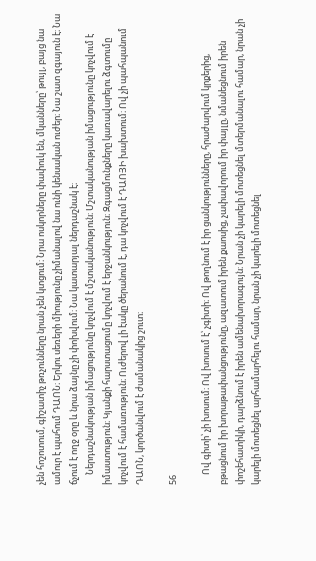չեն հոշոտում, գիշատիչ թռչունները նրան չեն կտցում։ Նրա ոսկորները փափուկ են, մկանները՝ թույլ, բայց նա ամուր է պահում ԴԱՈՆ։ Երկու սեռերի միությունը չիմանալով նա ունի կենսական ուժեր։ Նա շատ զգայուն է։ Նա ճչում է ողջ օրը և նրա ձայնը չի փոխվում։ Նա կատարյալ ներդաշնակ է։
     Ներդաշնակության իմացությունը կոչվում է մշտականություն։ Մշտականության իմացությունը կոչվում է իմաստություն։ Կյանքի հարստացումը կոչվում է երջանկություն։ Զգացմունքները կառավարելու ձգտումը կոչվում է համառություն։ Ուժերով լի էակը ծերանում է, դա կոչվում է ԴԱՈՅԻ խախտում։ Ով չի պահպանում ԴԱՈՆ, կործանվում է ժամանակից շուտ։

56

     Ով գիտի՝ չի խոսում։ Ով խոսում է՝ չգիտի։ Ով թողնում է իր ցանկությունները, հրաժարվում կրքերից, բթացնում իր խորաթափանցությունը, ազատում իրեն քաոսից, չափավորում իր փայլը, նմանեցնում իրեն փոշեհատիկի, դարձնում է իրեն ամենախորագույն։ Նրան չի կարելի մոտեցնել մտերմանալու համար, նրան չի կարելի մոտեցնել արհամարհելու համար, նրան չի կարելի մոտեցնել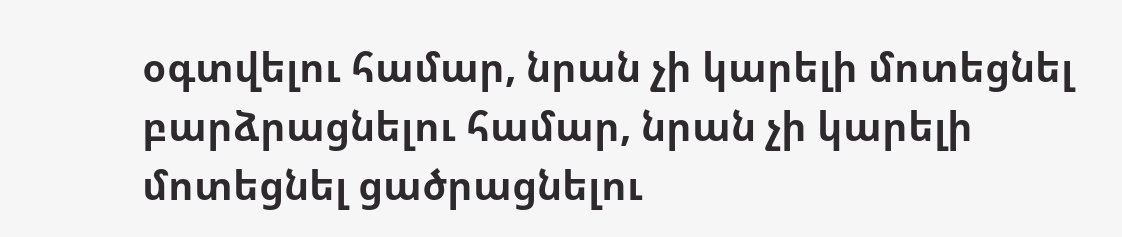օգտվելու համար, նրան չի կարելի մոտեցնել բարձրացնելու համար, նրան չի կարելի մոտեցնել ցածրացնելու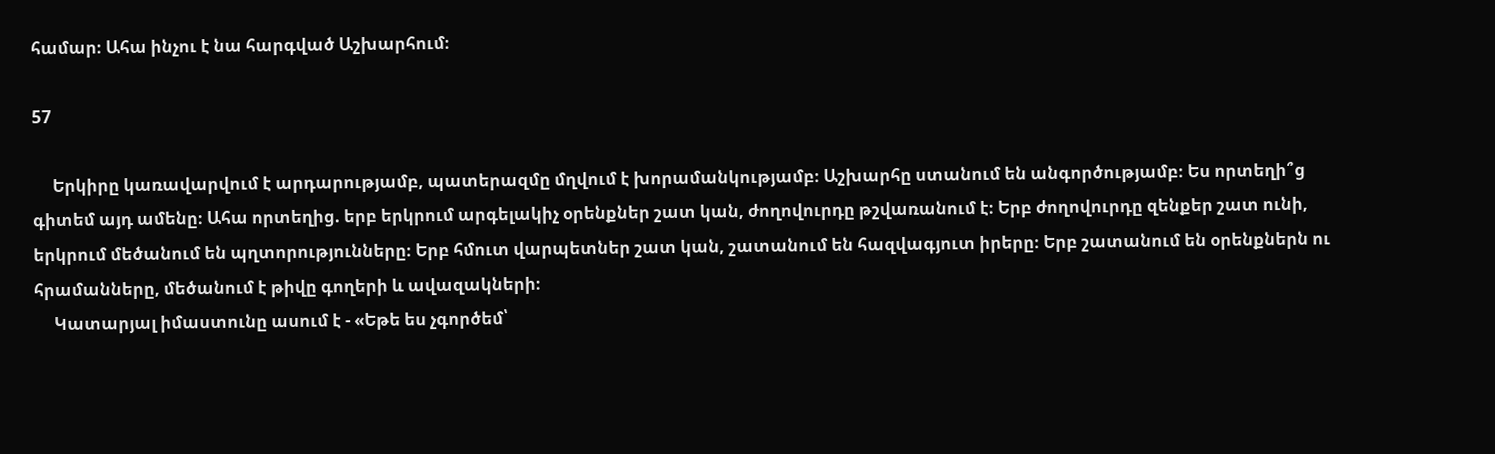համար։ Ահա ինչու է նա հարգված Աշխարհում։

57

     Երկիրը կառավարվում է արդարությամբ, պատերազմը մղվում է խորամանկությամբ։ Աշխարհը ստանում են անգործությամբ։ Ես որտեղի՞ց գիտեմ այդ ամենը։ Ահա որտեղից. երբ երկրում արգելակիչ օրենքներ շատ կան, ժողովուրդը թշվառանում է։ Երբ ժողովուրդը զենքեր շատ ունի, երկրում մեծանում են պղտորությունները։ Երբ հմուտ վարպետներ շատ կան, շատանում են հազվագյուտ իրերը։ Երբ շատանում են օրենքներն ու հրամանները, մեծանում է թիվը գողերի և ավազակների։
     Կատարյալ իմաստունը ասում է - «Եթե ես չգործեմ՝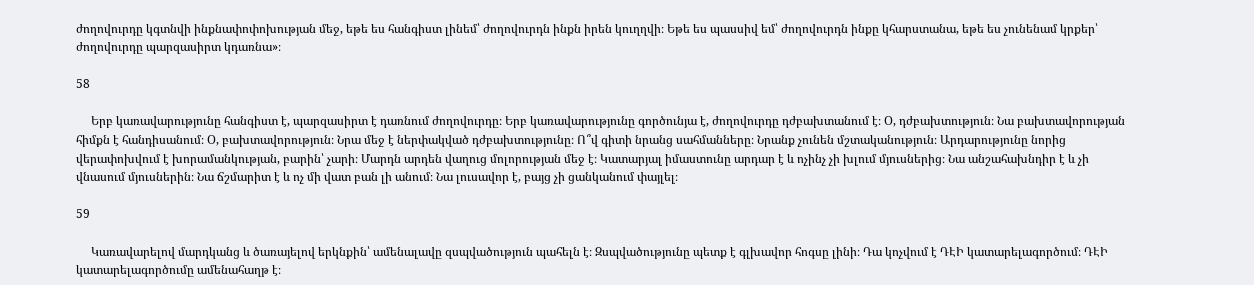ժողովուրդը կգտնվի ինքնափոփոխության մեջ, եթե ես հանգիստ լինեմ՝ ժողովուրդն ինքն իրեն կուղղվի։ Եթե ես պասսիվ եմ՝ ժողովուրդն ինքը կհարստանա, եթե ես չունենամ կրքեր՝ ժողովուրդը պարզասիրտ կդառնա»։

58

     Երբ կառավարությունը հանգիստ է, պարզասիրտ է դառնում ժողովուրդը։ Երբ կառավարությունը գործունյա է, ժողովուրդը դժբախտանում է։ Օ, դժբախտություն։ Նա բախտավորության հիմքն է հանդիսանում։ Օ, բախտավորություն։ Նրա մեջ է ներփակված դժբախտությունը։ Ո՞վ գիտի նրանց սահմանները։ Նրանք չունեն մշտականություն։ Արդարությունը նորից վերափոխվում է խորամանկության, բարին՝ չարի։ Մարդն արդեն վաղուց մոլորության մեջ է։ Կատարյալ իմաստունը արդար է և ոչինչ չի խլում մյուսներից։ Նա անշահախնդիր է և չի վնասում մյուսներին։ Նա ճշմարիտ է և ոչ մի վատ բան լի անում։ Նա լուսավոր է, բայց չի ցանկանում փայլել։

59

     Կառավարելով մարդկանց և ծառայելով երկնքին՝ ամենալավը զսպվածություն պահելն է։ Զսպվածությունը պետք է գլխավոր հոգսը լինի։ Դա կոչվում է ԴԷԻ կատարելագործում։ ԴԷԻ կատարելագործումը ամենահաղթ է։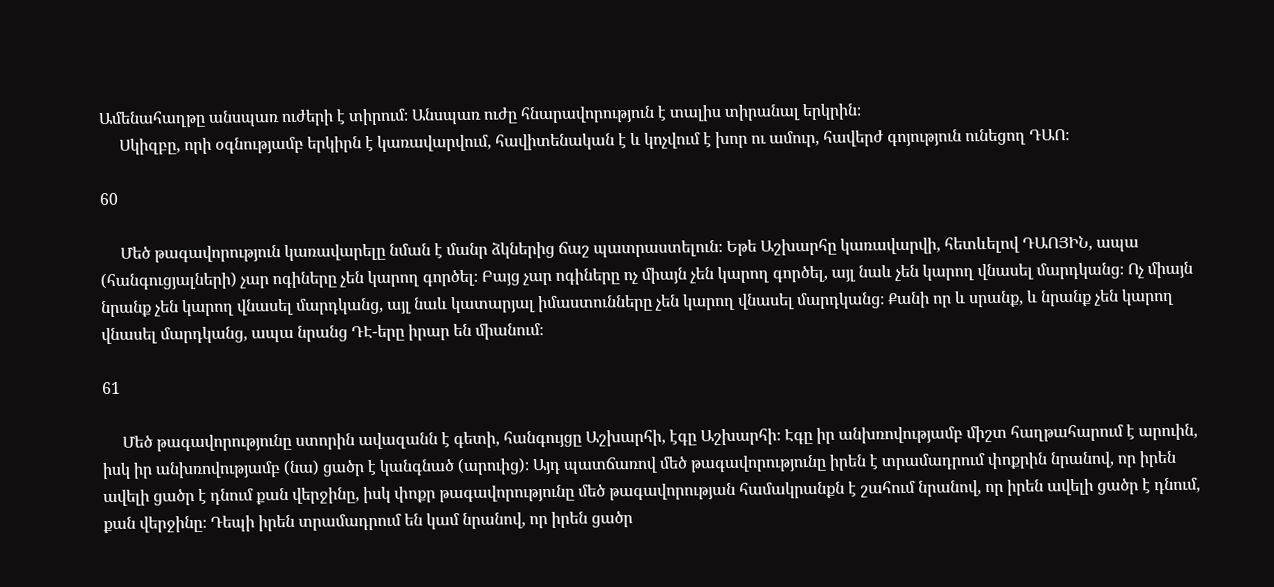Ամենահաղթը անսպառ ուժերի է տիրում։ Անսպառ ուժը հնարավորություն է տալիս տիրանալ երկրին։
     Սկիզբը, որի օգնությամբ երկիրն է կառավարվում, հավիտենական է և կոչվում է խոր ու ամուր, հավերժ գոյություն ունեցող ԴԱՈ։

60

     Մեծ թագավորություն կառավարելը նման է մանր ձկներից ճաշ պատրաստելուն։ Եթե Աշխարհը կառավարվի, հետևելով ԴԱՈՅԻՆ, ապա (հանգուցյալների) չար ոգիները չեն կարող գործել։ Բայց չար ոգիները ոչ միայն չեն կարող գործել, այլ նաև չեն կարող վնասել մարդկանց։ Ոչ միայն նրանք չեն կարող վնասել մարդկանց, այլ նաև կատարյալ իմաստունները չեն կարող վնասել մարդկանց։ Քանի որ և սրանք, և նրանք չեն կարող վնասել մարդկանց, ապա նրանց ԴԷ-երը իրար են միանում։

61

     Մեծ թագավորությունը ստորին ավազանն է գետի, հանգույցը Աշխարհի, էգը Աշխարհի։ Էգը իր անխռովությամբ միշտ հաղթահարում է արուին, իսկ իր անխռովությամբ (նա) ցածր է կանգնած (արուից)։ Այդ պատճառով մեծ թագավորությունը իրեն է տրամադրում փոքրին նրանով, որ իրեն ավելի ցածր է դնում քան վերջինը, իսկ փոքր թագավորությունը մեծ թագավորության համակրանքն է շահում նրանով, որ իրեն ավելի ցածր է դնում, քան վերջինը։ Դեպի իրեն տրամադրում են կամ նրանով, որ իրեն ցածր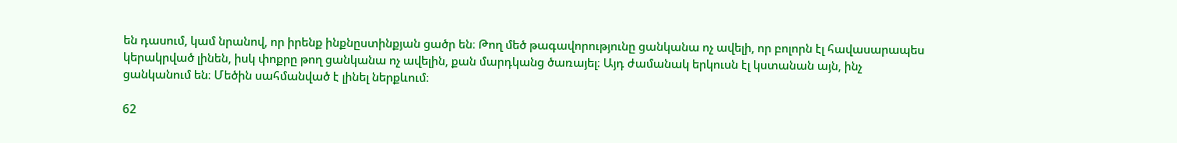են դասում, կամ նրանով, որ իրենք ինքնըստինքյան ցածր են։ Թող մեծ թագավորությունը ցանկանա ոչ ավելի, որ բոլորն էլ հավասարապես կերակրված լինեն, իսկ փոքրը թող ցանկանա ոչ ավելին, քան մարդկանց ծառայել։ Այդ ժամանակ երկուսն էլ կստանան այն, ինչ ցանկանում են։ Մեծին սահմանված է լինել ներքևում։

62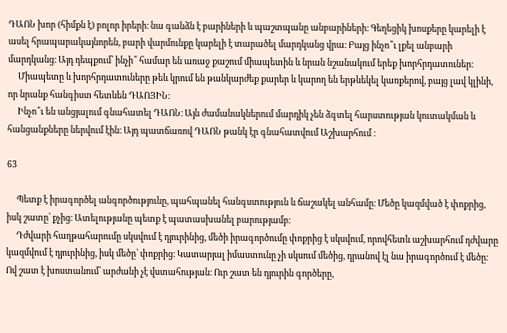ԴԱՈՆ խոր (հիմքն է) բոլոր իրերի։ նա գանձն է բարիների և պաշտպանը անբարիների։ Գեղեցիկ խոսքերը կարելի է ասել հրապարակայնորեն, բարի վարմունքը կարելի է տարածել մարդկանց վրա։ Բայց ինչո՞ւ լքել անբարի մարդկանց։ Այդ դեպքում՝ ինչի՞ համար են առաջ քաշում միապետին և նրան նշանակում երեք խորհրդատուներ։
     Միապետը և խորհրդատուները թեև կրում են թանկարժեք քարեր և կարող են երթևեկել կառքերով, բայց լավ կլինի, որ նրանք հանգիստ հետևեն ԴԱՈՅԻՆ։
     Ինչո՞ւ են անցյալում գնահատել ԴԱՈՆ։ Այն ժամանակներում մարդիկ չեն ձգտել հարստության կուտակման և հանցանքները ներվում էին։ Այդ պատճառով ԴԱՈՆ թանկ էր գնահատվում Աշխարհում ։

63

     Պետք է իրագործել անգործությունը, պահպանել հանգստություն և ճաշակել անհամը։ Մեծը կազմված է փոքրից, իսկ շատը՝ քչից։ Ատելությանը պետք է պատասխանել բարությամբ։
     Դժվարի հաղթահարումը սկսվում է դյուրինից, մեծի իրագործումը փոքրից է սկսվում, որովհետև աշխարհում դժվարը կազմվում է դյուրինից, իսկ մեծը՝ փոքրից։ Կատարյալ իմաստունը չի սկսում մեծից, դրանով էլ նա իրագործում է մեծը։ Ով շատ է խոստանում՝ արժանի չէ վստահության։ Ուր շատ են դյուրին գործերը,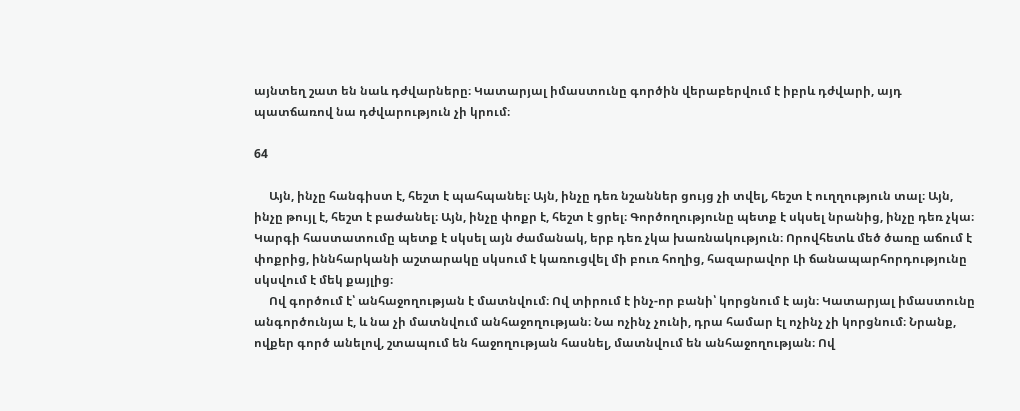այնտեղ շատ են նաև դժվարները։ Կատարյալ իմաստունը գործին վերաբերվում է իբրև դժվարի, այդ պատճառով նա դժվարություն չի կրում։

64

     Այն, ինչը հանգիստ է, հեշտ է պահպանել։ Այն, ինչը դեռ նշաններ ցույց չի տվել, հեշտ է ուղղություն տալ։ Այն, ինչը թույլ է, հեշտ է բաժանել։ Այն, ինչը փոքր է, հեշտ է ցրել։ Գործողությունը պետք է սկսել նրանից, ինչը դեռ չկա։ Կարգի հաստատումը պետք է սկսել այն ժամանակ, երբ դեռ չկա խառնակություն։ Որովհետև մեծ ծառը աճում է փոքրից, իննհարկանի աշտարակը սկսում է կառուցվել մի բուռ հողից, հազարավոր Լի ճանապարհորդությունը սկսվում է մեկ քայլից։
     Ով գործում է՝ անհաջողության է մատնվում։ Ով տիրում է ինչ-որ բանի՝ կորցնում է այն։ Կատարյալ իմաստունը անգործունյա է, և նա չի մատնվում անհաջողության։ Նա ոչինչ չունի, դրա համար էլ ոչինչ չի կորցնում։ Նրանք, ովքեր գործ անելով, շտապում են հաջողության հասնել, մատնվում են անհաջողության։ Ով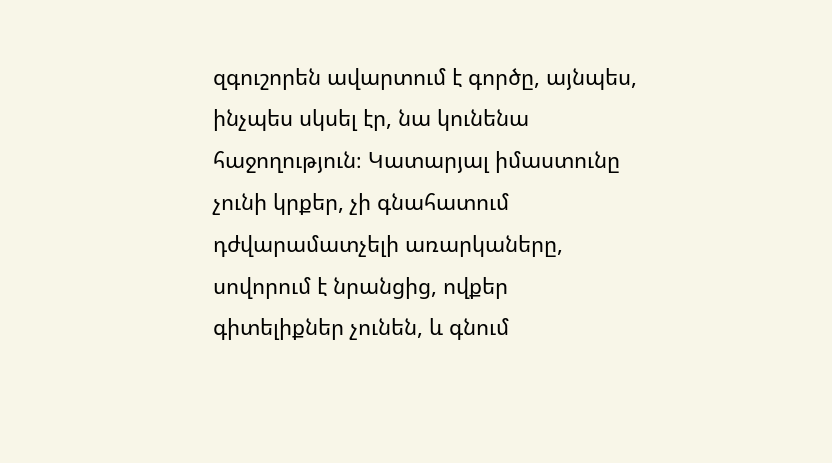զգուշորեն ավարտում է գործը, այնպես, ինչպես սկսել էր, նա կունենա հաջողություն։ Կատարյալ իմաստունը չունի կրքեր, չի գնահատում դժվարամատչելի առարկաները, սովորում է նրանցից, ովքեր գիտելիքներ չունեն, և գնում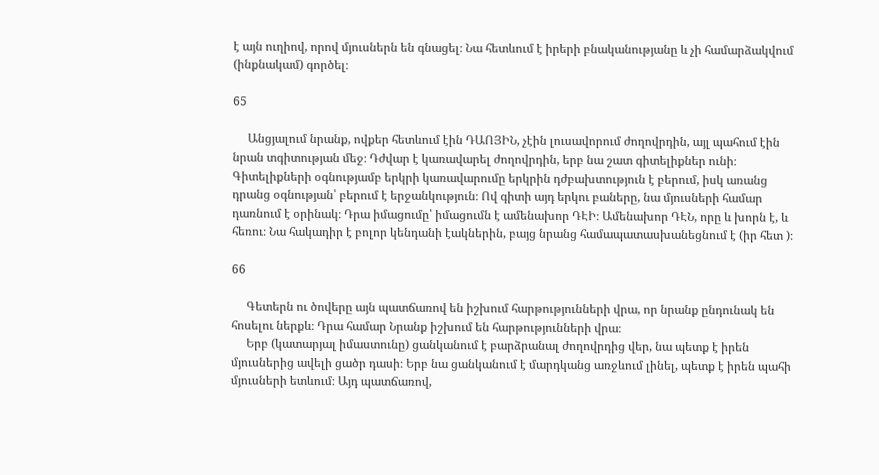է այն ուղիով, որով մյուսներն են գնացել։ Նա հետևում է իրերի բնականությանը և չի համարձակվում (ինքնակամ) գործել։

65

     Անցյալում նրանք, ովքեր հետևում էին ԴԱՈՅԻՆ, չէին լուսավորում ժողովրդին, այլ պահում էին նրան տգիտության մեջ։ Դժվար է կառավարել ժողովրդին, երբ նա շատ գիտելիքներ ունի։ Գիտելիքների օգնությամբ երկրի կառավարումը երկրին դժբախտություն է բերում, իսկ առանց դրանց օգնության՝ բերում է երջանկություն։ Ով գիտի այդ երկու բաները, նա մյուսների համար դառնում է օրինակ։ Դրա իմացումը՝ իմացումն է ամենախոր ԴԷԻ։ Ամենախոր ԴԷՆ, որը և խորն է, և հեռու։ Նա հակադիր է բոլոր կենդանի էակներին, բայց նրանց համապատասխանեցնում է (իր հետ )։

66

     Գետերն ու ծովերը այն պատճառով են իշխում հարթությունների վրա, որ նրանք ընդունակ են հոսելու ներքև։ Դրա համար Նրանք իշխում են հարթությունների վրա։
     Երբ (կատարյալ իմաստունը) ցանկանում է բարձրանալ ժողովրդից վեր, նա պետք է իրեն մյուսներից ավելի ցածր դասի։ Երբ նա ցանկանում է մարդկանց առջևում լինել, պետք է իրեն պահի մյուսների ետևում։ Այդ պատճառով,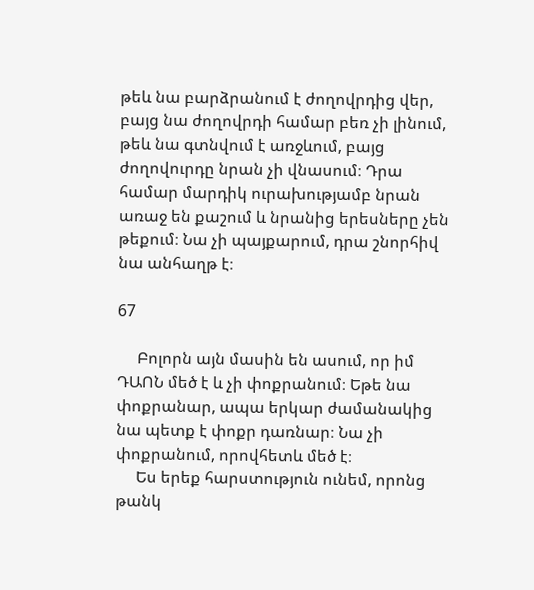թեև նա բարձրանում է ժողովրդից վեր, բայց նա ժողովրդի համար բեռ չի լինում, թեև նա գտնվում է առջևում, բայց ժողովուրդը նրան չի վնասում։ Դրա համար մարդիկ ուրախությամբ նրան առաջ են քաշում և նրանից երեսները չեն թեքում։ Նա չի պայքարում, դրա շնորհիվ նա անհաղթ է։

67

     Բոլորն այն մասին են ասում, որ իմ ԴԱՈՆ մեծ է և չի փոքրանում։ Եթե նա փոքրանար, ապա երկար ժամանակից նա պետք է փոքր դառնար։ Նա չի փոքրանում, որովհետև մեծ է։
     Ես երեք հարստություն ունեմ, որոնց թանկ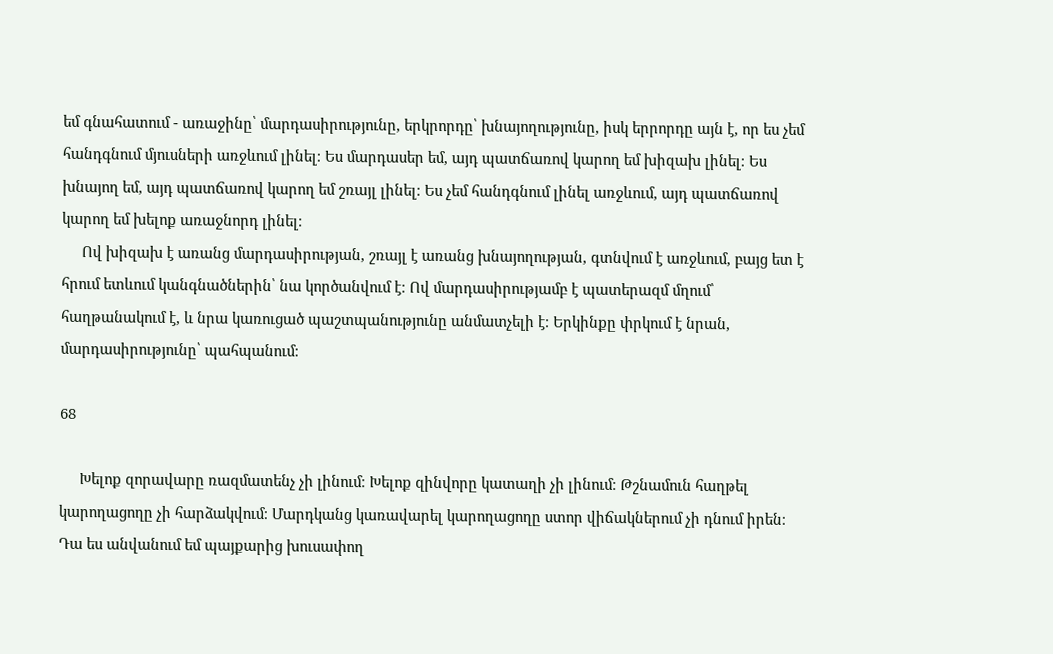եմ գնահատում - առաջինը՝ մարդասիրությունը, երկրորդը՝ խնայողությունը, իսկ երրորդը այն է, որ ես չեմ հանդգնում մյուսների առջևում լինել։ Ես մարդասեր եմ, այդ պատճառով կարող եմ խիզախ լինել։ Ես խնայող եմ, այդ պատճառով կարող եմ շռայլ լինել։ Ես չեմ հանդգնում լինել առջևում, այդ պատճառով կարող եմ խելոք առաջնորդ լինել։
     Ով խիզախ է առանց մարդասիրության, շռայլ է առանց խնայողության, գտնվում է առջևում, բայց ետ է հրում ետևում կանգնածներին՝ նա կործանվում է։ Ով մարդասիրությամբ է պատերազմ մղում՝ հաղթանակում է, և նրա կառուցած պաշտպանությունը անմատչելի է։ Երկինքը փրկում է նրան, մարդասիրությունը՝ պահպանում։

68

     Խելոք զորավարը ռազմատենչ չի լինում։ Խելոք զինվորը կատաղի չի լինում։ Թշնամուն հաղթել կարողացողը չի հարձակվում։ Մարդկանց կառավարել կարողացողը ստոր վիճակներում չի դնում իրեն։ Դա ես անվանում եմ պայքարից խուսափող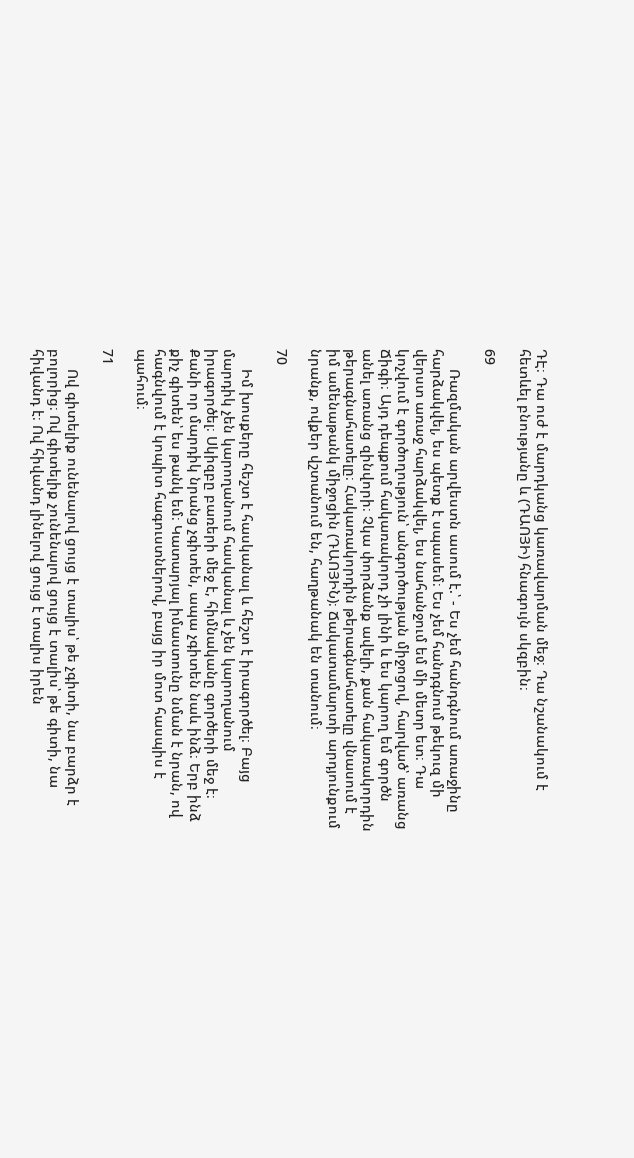ԴԷ։ Դա ուժ է մարդկանց կառավարման մեջ։ Դա նշանակում է հետևել բնությանը և (ԴԱՈՅԻ) հնագույն սկզբին։

69

     Ռազմական արվեստն ասում է.՝ - Ես չեմ հանդգնում առաջինը հարձակվել, ես պետք է սպասեմ։ Ես չեմ հանդգնում թեկուզ մի վերստ առաջ հարձակվել, ես նահանջում եմ մի մետր ետ։ Դա կոչվում է գործողություն՝ անգործության միջոցով, հարված՝ առանց Ճիգի։ Այդ դեպքում հակառակորդ չի լինի և ես կարող եմ գործն անել առանց զինվորի։ Չկա փորձանք ավելի, քան հակառակորդին թերագնահատելը։ Հակառակորդին թերագնահատելը վնասում է իմ ամենաթանկ միջոցին (ԴԱՈՅԻՆ)։ Ճակատամարտի արդյունքում նրանք, ովքեր վշտանում են, հաղթանակ են տանում։

70

     Իմ խոսքերը հեշտ է հասկանալ և հեշտ է իրագործել։ Բայց մարդիկ չեն կարողանում հասկանալ և չեն կարողանում իրագործել։ Սկիզբը բառերի մեջ է, հիմնականը գործերի մեջ է։ Քանի որ մարդիկ նրանց չգիտեն, ապա չգիտեն նաև ինձ։ Երբ ինձ քիչ գիտեն՝ ես թանկ եմ։ Կատարյալ իմաստունը նման է նրան, ով հագնվում է կոպիտ հագուստներով, բայց իր մոտ հասպիս է պահում։

71

     Ով գիտելիք ունենալով ցույց է տալիս՝ թե չգիտի, նա բարձր է բոլորից։ Ով գիտելիք չունենալով ցույց է տալիս՝ թե գիտի, նա հիվանդ է։ Ով հիվանդ լինելով ցույց է տալիս իրեն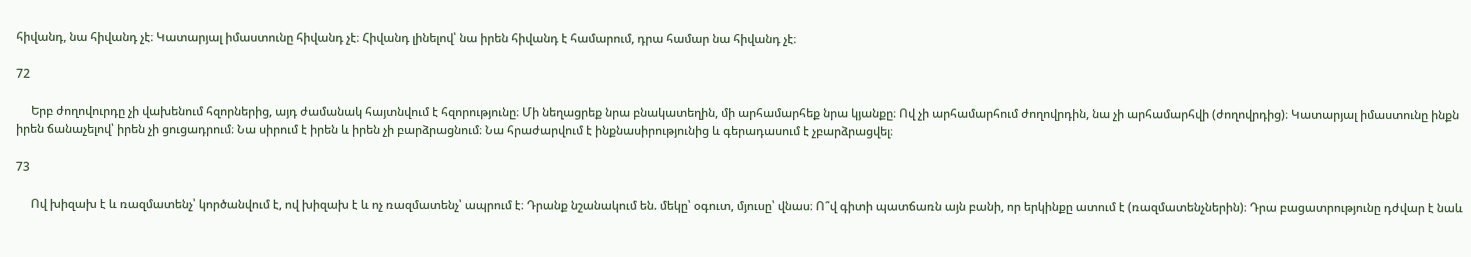հիվանդ, նա հիվանդ չէ։ Կատարյալ իմաստունը հիվանդ չէ։ Հիվանդ լինելով՝ նա իրեն հիվանդ է համարում, դրա համար նա հիվանդ չէ։

72

     Երբ ժողովուրդը չի վախենում հզորներից, այդ ժամանակ հայտնվում է հզորությունը։ Մի նեղացրեք նրա բնակատեղին, մի արհամարհեք նրա կյանքը։ Ով չի արհամարհում ժողովրդին, նա չի արհամարհվի (ժողովրդից)։ Կատարյալ իմաստունը ինքն իրեն ճանաչելով՝ իրեն չի ցուցադրում։ Նա սիրում է իրեն և իրեն չի բարձրացնում։ Նա հրաժարվում է ինքնասիրությունից և գերադասում է չբարձրացվել։

73

     Ով խիզախ է և ռազմատենչ՝ կործանվում է, ով խիզախ է և ոչ ռազմատենչ՝ ապրում է։ Դրանք նշանակում են. մեկը՝ օգուտ, մյուսը՝ վնաս։ Ո՞վ գիտի պատճառն այն բանի, որ երկինքը ատում է (ռազմատենչներին)։ Դրա բացատրությունը դժվար է նաև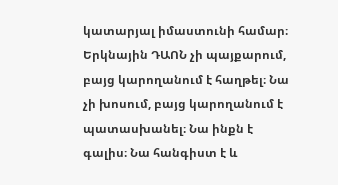կատարյալ իմաստունի համար։ Երկնային ԴԱՈՆ չի պայքարում, բայց կարողանում է հաղթել։ Նա չի խոսում, բայց կարողանում է պատասխանել։ Նա ինքն է գալիս։ Նա հանգիստ է և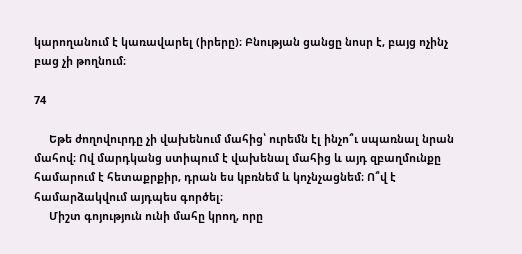կարողանում է կառավարել (իրերը)։ Բնության ցանցը նոսր է, բայց ոչինչ բաց չի թողնում։

74

     Եթե ժողովուրդը չի վախենում մահից՝ ուրեմն էլ ինչո՞ւ սպառնալ նրան մահով։ Ով մարդկանց ստիպում է վախենալ մահից և այդ զբաղմունքը համարում է հետաքրքիր, դրան ես կբռնեմ և կոչնչացնեմ։ Ո՞վ է համարձակվում այդպես գործել։
     Միշտ գոյություն ունի մահը կրող, որը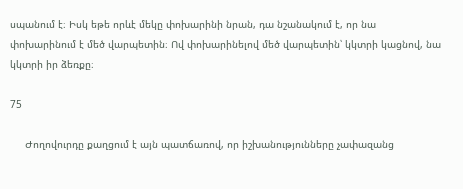սպանում է։ Իսկ եթե որևէ մեկը փոխարինի նրան, դա նշանակում է, որ նա փոխարինում է մեծ վարպետին։ Ով փոխարինելով մեծ վարպետին՝ կկտրի կացնով, նա կկտրի իր ձեռքը։

75

     Ժողովուրդը քաղցում է այն պատճառով, որ իշխանությունները չափազանց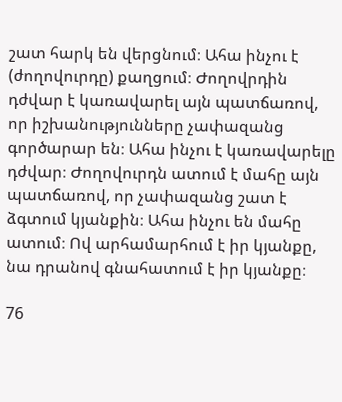շատ հարկ են վերցնում։ Ահա ինչու է (ժողովուրդը) քաղցում։ Ժողովրդին դժվար է կառավարել այն պատճառով, որ իշխանությունները չափազանց գործարար են։ Ահա ինչու է կառավարելը դժվար։ Ժողովուրդն ատում է մահը այն պատճառով, որ չափազանց շատ է ձգտում կյանքին։ Ահա ինչու են մահը ատում։ Ով արհամարհում է իր կյանքը, նա դրանով գնահատում է իր կյանքը։

76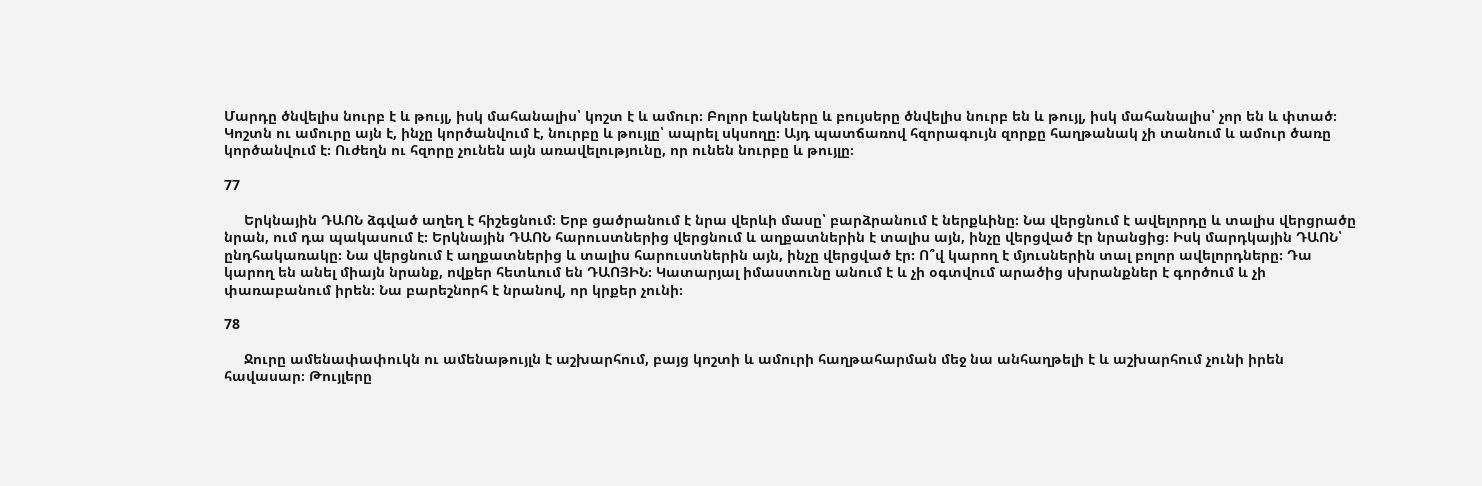Մարդը ծնվելիս նուրբ է և թույլ, իսկ մահանալիս՝ կոշտ է և ամուր։ Բոլոր էակները և բույսերը ծնվելիս նուրբ են և թույլ, իսկ մահանալիս՝ չոր են և փտած։ Կոշտն ու ամուրը այն է, ինչը կործանվում է, նուրբը և թույլը՝ ապրել սկսողը։ Այդ պատճառով հզորագույն զորքը հաղթանակ չի տանում և ամուր ծառը կործանվում է։ Ուժեղն ու հզորը չունեն այն առավելությունը, որ ունեն նուրբը և թույլը։

77

     Երկնային ԴԱՈՆ ձգված աղեղ է հիշեցնում։ Երբ ցածրանում է նրա վերևի մասը՝ բարձրանում է ներքևինը։ Նա վերցնում է ավելորդը և տալիս վերցրածը նրան, ում դա պակասում է։ Երկնային ԴԱՈՆ հարուստներից վերցնում և աղքատներին է տալիս այն, ինչը վերցված էր նրանցից։ Իսկ մարդկային ԴԱՈՆ՝ ընդհակառակը։ Նա վերցնում է աղքատներից և տալիս հարուստներին այն, ինչը վերցված էր։ Ո՞վ կարող է մյուսներին տալ բոլոր ավելորդները։ Դա կարող են անել միայն նրանք, ովքեր հետևում են ԴԱՈՅԻՆ։ Կատարյալ իմաստունը անում է և չի օգտվում արածից սխրանքներ է գործում և չի փառաբանում իրեն։ Նա բարեշնորհ է նրանով, որ կրքեր չունի։

78

     Ջուրը ամենափափուկն ու ամենաթույլն է աշխարհում, բայց կոշտի և ամուրի հաղթահարման մեջ նա անհաղթելի է և աշխարհում չունի իրեն հավասար։ Թույլերը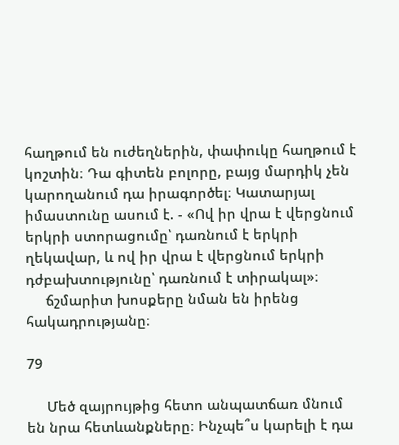հաղթում են ուժեղներին, փափուկը հաղթում է կոշտին։ Դա գիտեն բոլորը, բայց մարդիկ չեն կարողանում դա իրագործել։ Կատարյալ իմաստունը ասում է. - «Ով իր վրա է վերցնում երկրի ստորացումը՝ դառնում է երկրի ղեկավար, և ով իր վրա է վերցնում երկրի դժբախտությունը՝ դառնում է տիրակալ»։
     ճշմարիտ խոսքերը նման են իրենց հակադրությանը։

79

     Մեծ զայրույթից հետո անպատճառ մնում են նրա հետևանքները։ Ինչպե՞ս կարելի է դա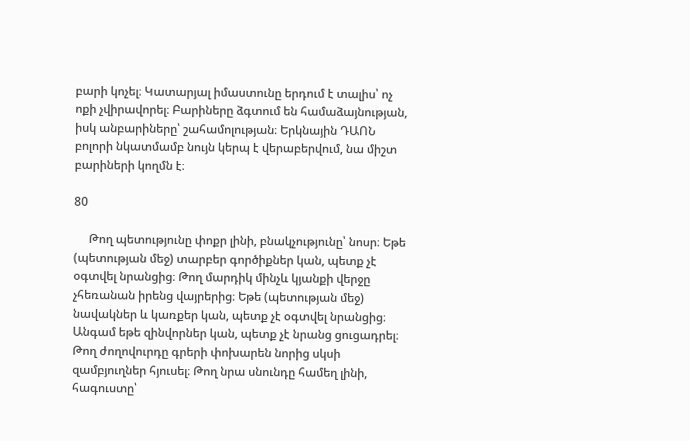բարի կոչել։ Կատարյալ իմաստունը երդում է տալիս՝ ոչ ոքի չվիրավորել։ Բարիները ձգտում են համաձայնության, իսկ անբարիները՝ շահամոլության։ Երկնային ԴԱՈՆ բոլորի նկատմամբ նույն կերպ է վերաբերվում, նա միշտ բարիների կողմն է։

80

     Թող պետությունը փոքր լինի, բնակչությունը՝ նոսր։ Եթե (պետության մեջ) տարբեր գործիքներ կան, պետք չէ օգտվել նրանցից։ Թող մարդիկ մինչև կյանքի վերջը չհեռանան իրենց վայրերից։ Եթե (պետության մեջ) նավակներ և կառքեր կան, պետք չէ օգտվել նրանցից։ Անգամ եթե զինվորներ կան, պետք չէ նրանց ցուցադրել։ Թող ժողովուրդը գրերի փոխարեն նորից սկսի զամբյուղներ հյուսել։ Թող նրա սնունդը համեղ լինի, հագուստը՝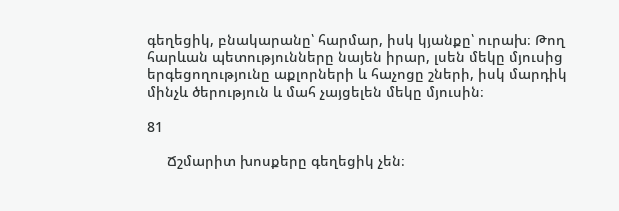գեղեցիկ, բնակարանը՝ հարմար, իսկ կյանքը՝ ուրախ։ Թող հարևան պետությունները նայեն իրար, լսեն մեկը մյուսից երգեցողությունը աքլորների և հաչոցը շների, իսկ մարդիկ մինչև ծերություն և մահ չայցելեն մեկը մյուսին։

81

     Ճշմարիտ խոսքերը գեղեցիկ չեն։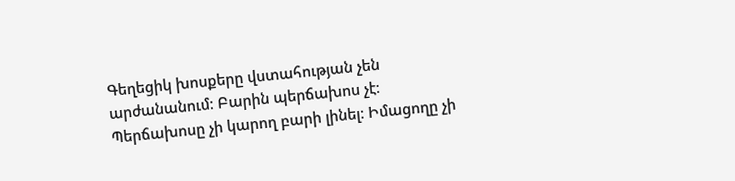Գեղեցիկ խոսքերը վստահության չեն արժանանում։ Բարին պերճախոս չէ։ Պերճախոսը չի կարող բարի լինել։ Իմացողը չի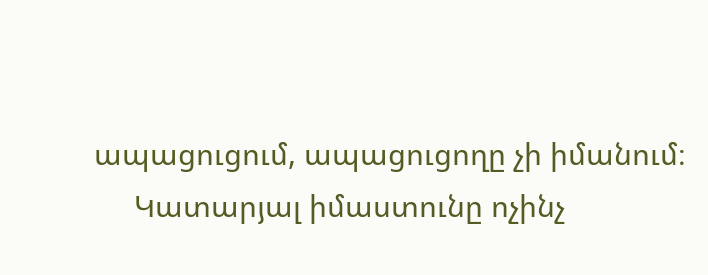ապացուցում, ապացուցողը չի իմանում։
     Կատարյալ իմաստունը ոչինչ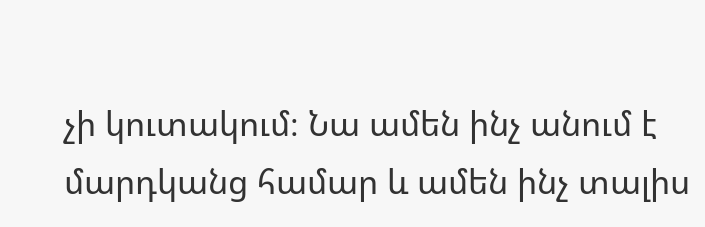չի կուտակում։ Նա ամեն ինչ անում է մարդկանց համար և ամեն ինչ տալիս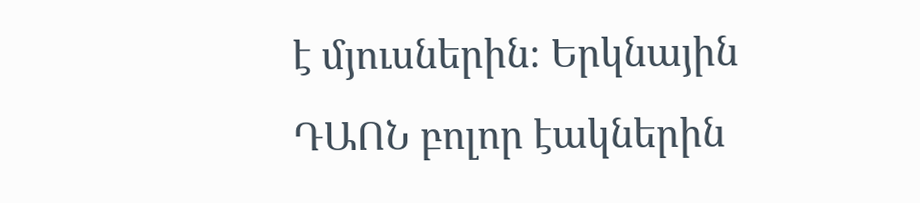է մյուսներին։ Երկնային ԴԱՈՆ բոլոր էակներին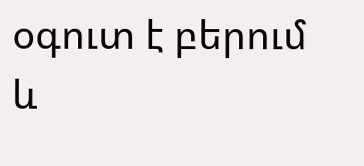օգուտ է բերում և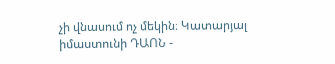չի վնասում ոչ մեկին։ Կատարյալ իմաստունի ԴԱՈՆ -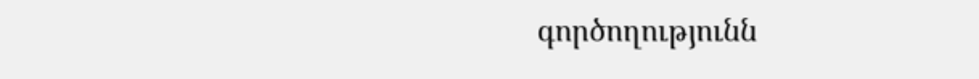գործողությունն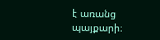է առանց պայքարի։